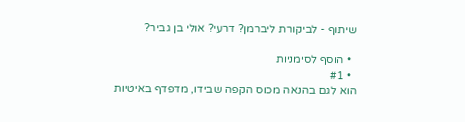שיתוף - לביקורת ליברמן? דרעי? אולי בן גביר?

  • הוסף לסימניות
  • #1
הוא לגם בהנאה מכוס הקפה שבידו, מדפדף באיטיות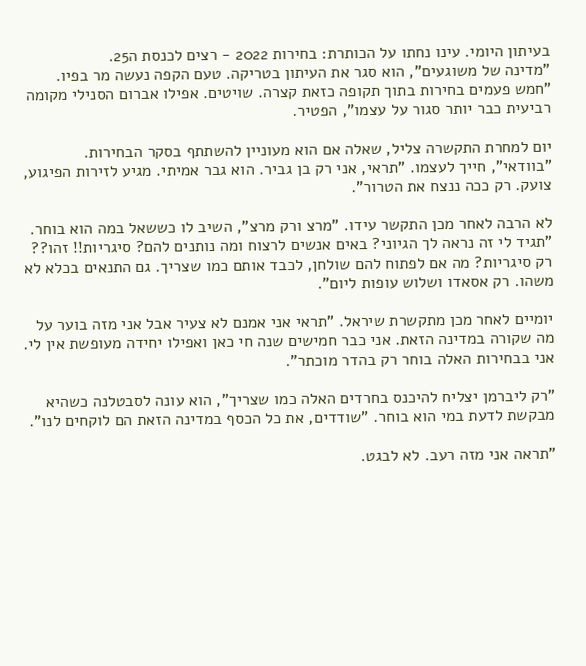בעיתון היומי. עינו נחתו על הכותרת: בחירות 2022 - רצים לכנסת ה25.
"מדינה של משוגעים", הוא סגר את העיתון בטריקה. טעם הקפה נעשה מר בפיו. "חמש פעמים בחירות בתוך תקופה כזאת קצרה. שויטים. אפילו אברום הסנילי מקומה רביעית כבר יותר סגור על עצמו", הפטיר.

יום למחרת התקשרה צליל, שאלה אם הוא מעוניין להשתתף בסקר הבחירות. "בוודאי", חייך לעצמו. "תראי, אני רק בן גביר. הוא גבר אמיתי. מגיע לזירות הפיגוע, צועק. רק ככה ננצח את הטרור".

לא הרבה לאחר מכן התקשר עידו. "מרצ ורק מרצ", השיב לו כששאל במה הוא בוחר.
"תגיד לי זה נראה לך הגיוני? באים אנשים לרצוח ומה נותנים להם? סיגריות!! זהו?? רק סיגריות? מה אם לפתוח להם שולחן, לכבד אותם כמו שצריך. גם התנאים בכלא לא משהו. רק אסאדו ושלוש עופות ליום".

יומיים לאחר מכן מתקשרת שיראל. "תראי אני אמנם לא צעיר אבל אני מזה בוער על מה שקורה במדינה הזאת. אני כבר חמישים שנה חי כאן ואפילו יחידה מעופשת אין לי. אני בבחירות האלה בוחר רק בהדר מוכתר".

"רק ליברמן יצליח להיכנס בחרדים האלה כמו שצריך", הוא עונה לסבטלנה כשהיא מבקשת לדעת במי הוא בוחר. "שודדים, את כל הכסף במדינה הזאת הם לוקחים לנו".

"תראה אני מזה רעב. לא לבגט.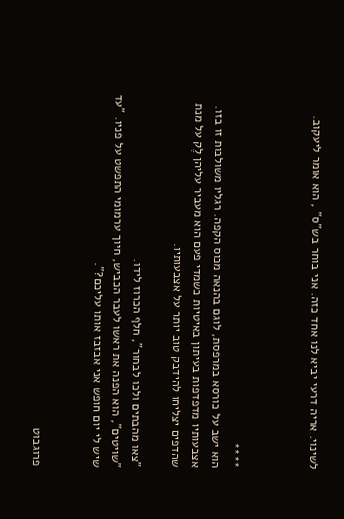לשינוי. אריה דרעי יביא לנו אחד כזה. אני בוחר בש"ס" , הוא אומר ליעקוב.



****
הוא ישב על כורסא במרפסת, לוגם בהנאה מכוס הקפה. רגליו משולבות זו בזו. אצבעותיו מדפדפות בעיתון באיטיות כשמדי פעם הוא מעביר עליהן לֶק על מנת שהדפים יצליחו להידבק טוב יותר על אצבעותיו.

"צאו מהבתים ולכו לבחור", חלף הכרוז לידו.
"שויטים", הוא הפנה את ראשו לעבר הכביש, חיוך ערמומי התפשט על פניו. "עד שיש לי יום חופש אני אבזבז אותו עליכם?".


פרוגבוט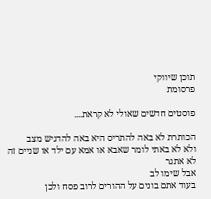תוכן שיווקי
פרסומת

פוסטים חדשים שאולי לא קראת....

הכותרת לא באה להתריס היא באה להדגיש מצב
ולא לא באתי לומר שאבא או אמא עם ילד או שניים זה לא אתגר
אבל שימו לב
בעוד אתם בונים על ההורים לרוב פסח ולכן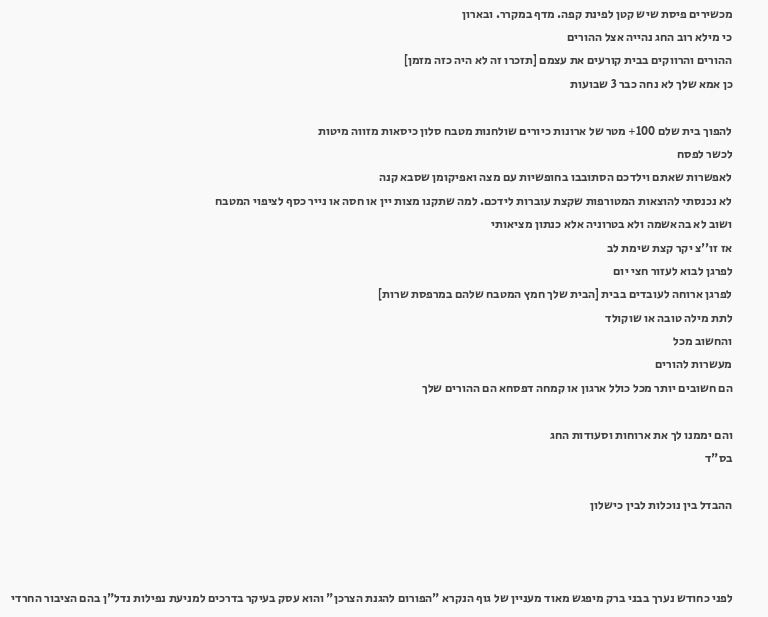מכשירים פיסת שיש קטן לפינת קפה. מדף במקרר. ובארון
כי מילא רוב החג נהייה אצל ההורים
ההורים והרווקים בבית קורעים את עצמם [תזכרו זה לא היה כזה מזמן]
כן אמא שלך לא נחה כבר 3 שבועות

להפוך בית שלם 100+ מטר של ארונות כיורים שולחנות מטבח סלון כיסאות מזווה מיטות
לכשר לפסח
לאפשרות שאתם וילדכם הסתובבו בחופשיות עם מצה ואפיקומן שסבא קנה
לא נכנסתי להוצאות המטורפות שקצת עוברות לידכם. למה שתקנו מצות יין או חסה או נייר כסף לציפוי המטבח
ושוב לא בהאשמה ולא בטרוניה אלא כנתון מציאותי
אז זו''צ יקר קצת שימת לב
לפרגן לבוא לעזור חצי יום
לפרגן ארוחה לעובדים בבית [הבית שלך חמץ המטבח שלהם במרפסת שרות]
לתת מילה טובה או שוקולד
והחשוב מכל
מעשרות להורים
הם חשובים יותר מכל כולל ארגון או קמחה דפסחא הם ההורים שלך

והם יממנו לך את ארוחות וסעודות החג
בס"ד

ההבדל בין נוכלות לבין כישלון



לפני כחודש נערך בבני ברק מיפגש מאוד מעניין של גוף הנקרא "הפורום להגנת הצרכן" והוא עסק בעיקר בדרכים למניעת נפילות נדל"ן בהם הציבור החרדי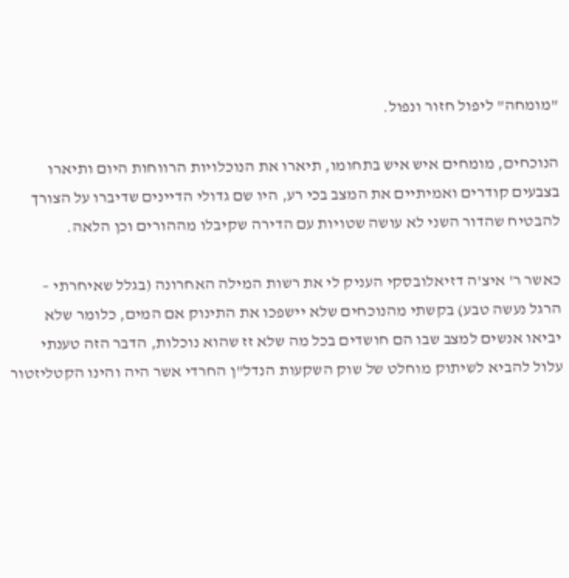"מומחה" ליפול חזור ונפול.

הנוכחים, מומחים איש איש בתחומו, תיארו את הנוכלויות הרווחות היום ותיארו בצבעים קודרים ואמיתיים את המצב בכי רע, היו שם גדולי הדיינים שדיברו על הצורך להבטיח שהדור השני לא עושה שטויות עם הדירה שקיבלו מההורים וכן הלאה.

כאשר ר' איצ'ה דזיאלובסקי העניק לי את רשות המילה האחרונה (בגלל שאיחרתי – הרגל נעשה טבע) בקשתי מהנוכחים שלא יישפכו את התינוק אם המים, כלומר שלא יביאו אנשים למצב שבו הם חושדים בכל מה שלא זז שהוא נוכלות, הדבר הזה טענתי עלול להביא לשיתוק מוחלט של שוק השקעות הנדל"ן החרדי אשר היה והינו הקטליזטור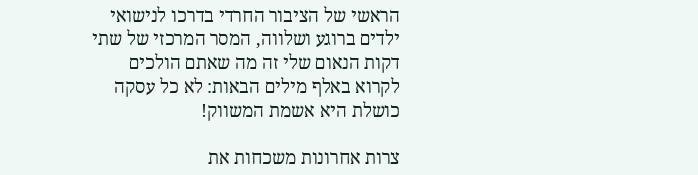הראשי של הציבור החרדי בדרכו לנישואי ילדים ברוגע ושלווה, המסר המרכזי של שתי דקות הנאום שלי זה מה שאתם הולכים לקרוא באלף מילים הבאות: לא כל עסקה כושלת היא אשמת המשווק!

צרות אחרונות משכחות את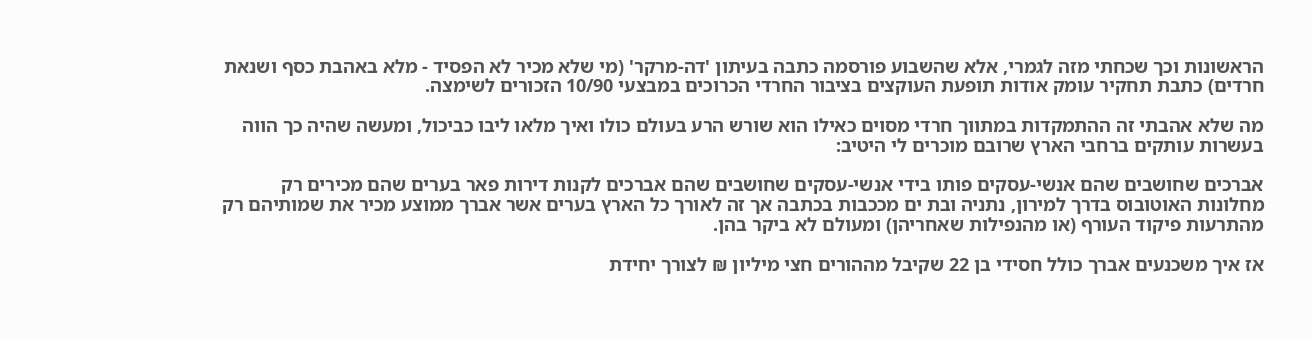הראשונות וכך שכחתי מזה לגמרי, אלא שהשבוע פורסמה כתבה בעיתון 'דה-מרקר' (מי שלא מכיר לא הפסיד - מלא באהבת כסף ושנאת חרדים) כתבת תחקיר עומק אודות תופעת העוקצים בציבור החרדי הכרוכים במבצעי 10/90 הזכורים לשימצה.

מה שלא אהבתי זה ההתמקדות במתווך חרדי מסוים כאילו הוא שורש הרע בעולם כולו ואיך מלאו ליבו כביכול, ומעשה שהיה כך הווה בעשרות עותקים ברחבי הארץ שרובם מוכרים לי היטיב:

אברכים שחושבים שהם אנשי-עסקים פותו בידי אנשי-עסקים שחושבים שהם אברכים לקנות דירות פאר בערים שהם מכירים רק מחלונות האוטובוס בדרך למירון, נתניה ובת ים מככבות בכתבה אך זה לאורך כל הארץ בערים אשר אברך ממוצע מכיר את שמותיהם רק מהתרעות פיקוד העורף (או מהנפילות שאחריהן) ומעולם לא ביקר בהן.

אז איך משכנעים אברך כולל חסידי בן 22 שקיבל מההורים חצי מיליון ₪ לצורך יחידת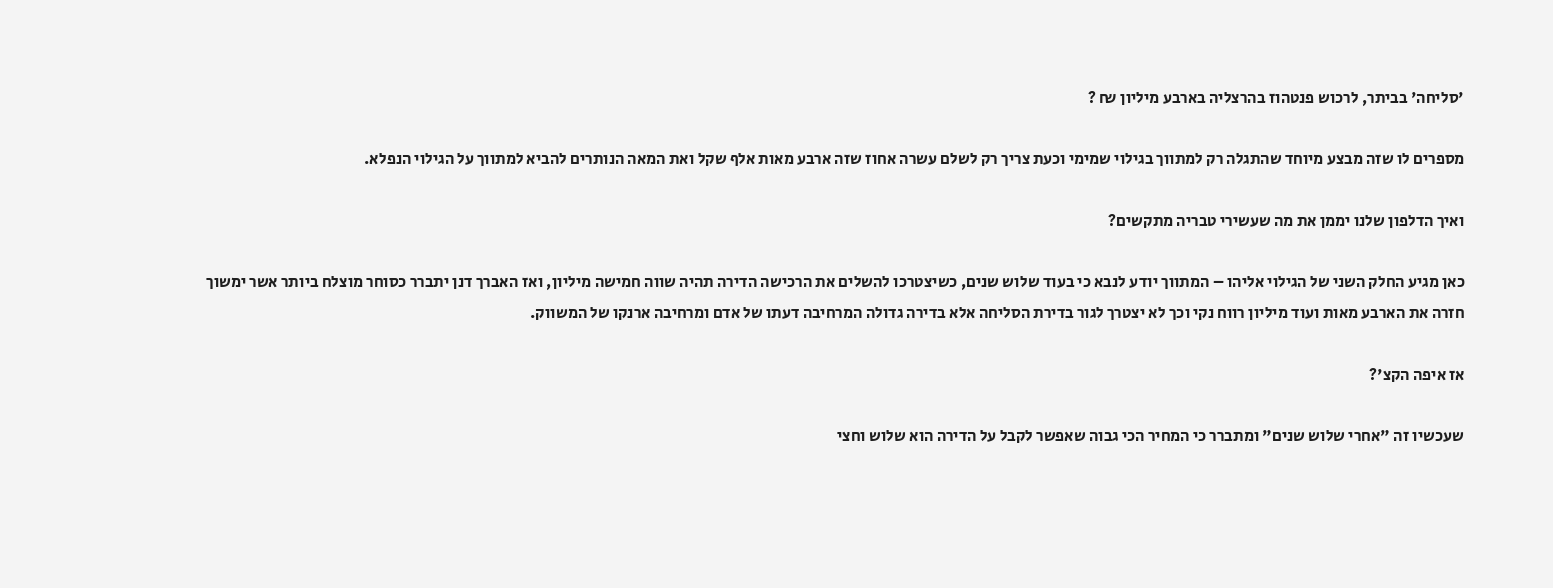'סליחה' בביתר, לרכוש פנטהוז בהרצליה בארבע מיליון ₪ ?

מספרים לו שזה מבצע מיוחד שהתגלה רק למתווך בגילוי שמימי וכעת צריך רק לשלם עשרה אחוז שזה ארבע מאות אלף שקל ואת המאה הנותרים להביא למתווך על הגילוי הנפלא.

ואיך הדלפון שלנו יממן את מה שעשירי טבריה מתקשים?

כאן מגיע החלק השני של הגילוי אליהו – המתווך יודע לנבא כי בעוד שלוש שנים, כשיצטרכו להשלים את הרכישה הדירה תהיה שווה חמישה מיליון, ואז האברך דנן יתברר כסוחר מוצלח ביותר אשר ימשוך חזרה את הארבע מאות ועוד מיליון רווח נקי וכך לא יצטרך לגור בדירת הסליחה אלא בדירה גדולה המרחיבה דעתו של אדם ומרחיבה ארנקו של המשווק.

אז איפה הקצ'?

שעכשיו זה "אחרי שלוש שנים" ומתברר כי המחיר הכי גבוה שאפשר לקבל על הדירה הוא שלוש וחצי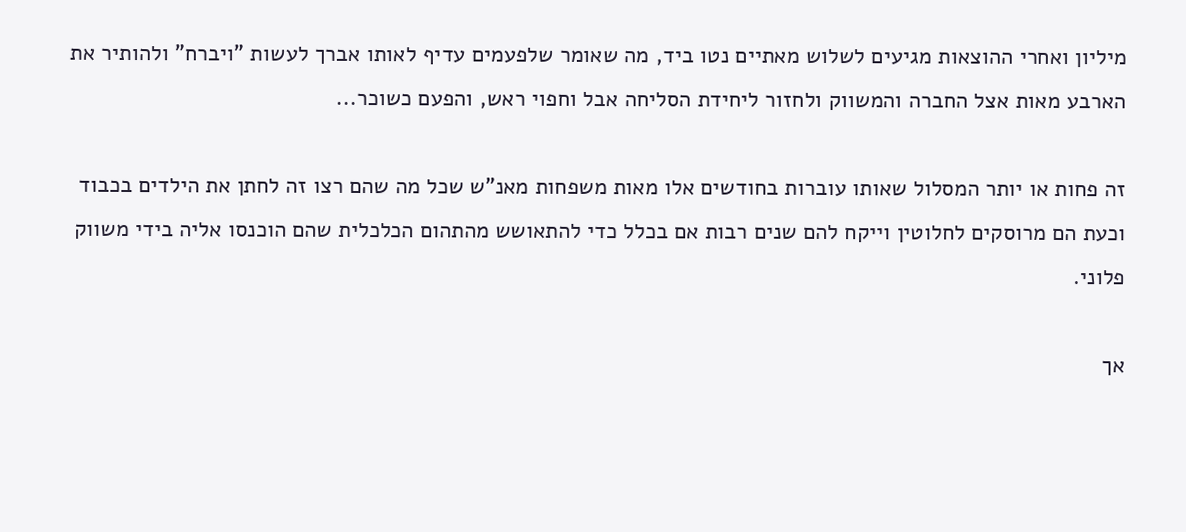מיליון ואחרי ההוצאות מגיעים לשלוש מאתיים נטו ביד, מה שאומר שלפעמים עדיף לאותו אברך לעשות "ויברח" ולהותיר את הארבע מאות אצל החברה והמשווק ולחזור ליחידת הסליחה אבל וחפוי ראש, והפעם כשוכר...

זה פחות או יותר המסלול שאותו עוברות בחודשים אלו מאות משפחות מאנ"ש שכל מה שהם רצו זה לחתן את הילדים בכבוד וכעת הם מרוסקים לחלוטין וייקח להם שנים רבות אם בכלל כדי להתאושש מהתהום הכלכלית שהם הוכנסו אליה בידי משווק פלוני.

אך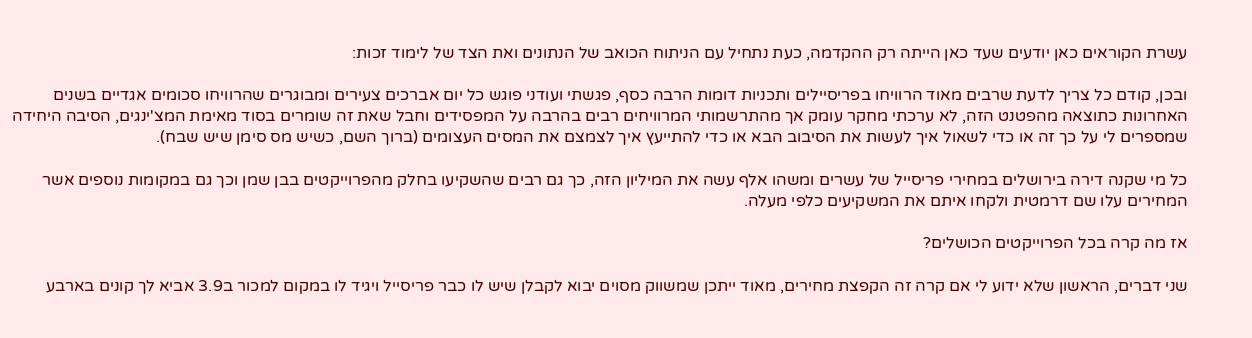עשרת הקוראים כאן יודעים שעד כאן הייתה רק ההקדמה, כעת נתחיל עם הניתוח הכואב של הנתונים ואת הצד של לימוד זכות:

ובכן, קודם כל צריך לדעת שרבים מאוד הרוויחו בפריסיילים ותכניות דומות הרבה כסף, פגשתי ועודני פוגש כל יום אברכים צעירים ומבוגרים שהרוויחו סכומים אגדיים בשנים האחרונות כתוצאה מהפטנט הזה, לא ערכתי מחקר עומק אך מהתרשמותי המרוויחים רבים בהרבה על המפסידים וחבל שאת זה שומרים בסוד מאימת המצ'ינגים, הסיבה היחידה שמספרים לי על כך זה או כדי לשאול איך לעשות את הסיבוב הבא או כדי להתייעץ איך לצמצם את המסים העצומים (ברוך השם, כשיש מס סימן שיש שבח).

כל מי שקנה דירה בירושלים במחירי פריסייל של עשרים ומשהו אלף עשה את המיליון הזה, כך גם רבים שהשקיעו בחלק מהפרוייקטים בבן שמן וכך גם במקומות נוספים אשר המחירים עלו שם דרמטית ולקחו איתם את המשקיעים כלפי מעלה.

אז מה קרה בכל הפרוייקטים הכושלים?

שני דברים, הראשון שלא ידוע לי אם קרה זה הקפצת מחירים, מאוד ייתכן שמשווק מסוים יבוא לקבלן שיש לו כבר פריסייל ויגיד לו במקום למכור ב3.9 אביא לך קונים בארבע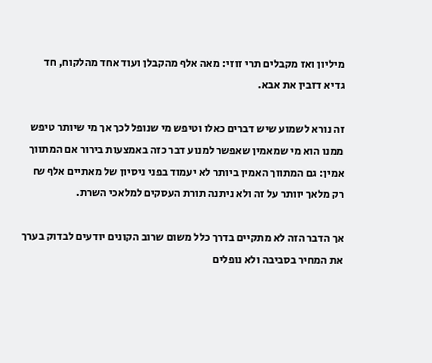מיליון ואז מקבלים תרי זוזי: מאה אלף מהקבלן ועוד אחד מהלקוח, חד גדיא דזבין את אבא.

זה נורא לשמוע שיש דברים כאלו וטיפש מי שנופל לכך אך מי שיותר טיפש ממנו הוא מי שמאמין שאפשר למנוע דבר כזה באמצעות בירור אם המתווך אמין: גם המתווך האמין ביותר לא יעמוד בפני ניסיון של מאתיים אלף ₪ רק מלאך יוותר על זה ולא ניתנה תורת העסקים למלאכי השרת.

אך הדבר הזה לא מתקיים בדרך כלל משום שרוב הקונים יודעים לבדוק בערך את המחיר בסביבה ולא נופלים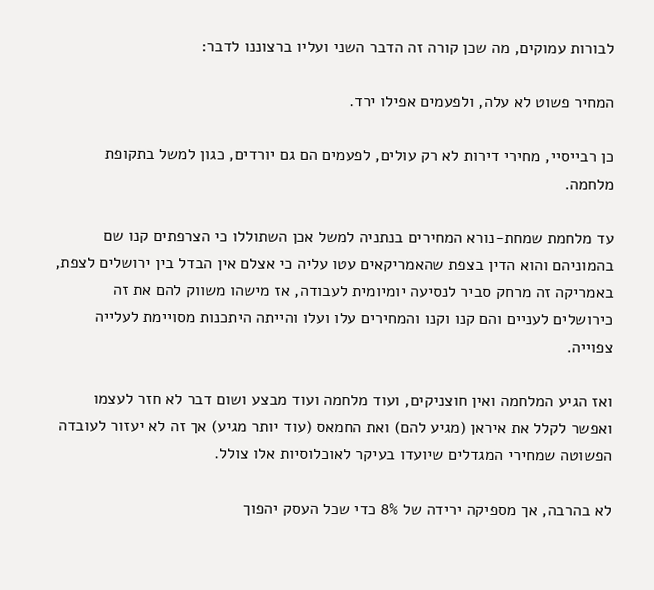לבורות עמוקים, מה שכן קורה זה הדבר השני ועליו ברצוננו לדבר:

המחיר פשוט לא עלה, ולפעמים אפילו ירד.

כן רבייסיי, מחירי דירות לא רק עולים, לפעמים הם גם יורדים, כגון למשל בתקופת מלחמה.

עד מלחמת שמחת-נורא המחירים בנתניה למשל אכן השתוללו כי הצרפתים קנו שם בהמוניהם והוא הדין בצפת שהאמריקאים עטו עליה כי אצלם אין הבדל בין ירושלים לצפת, באמריקה זה מרחק סביר לנסיעה יומיומית לעבודה, אז מישהו משווק להם את זה כירושלים לעניים והם קנו וקנו והמחירים עלו ועלו והייתה היתכנות מסויימת לעלייה צפוייה.

ואז הגיע המלחמה ואין חוצניקים, ועוד מלחמה ועוד מבצע ושום דבר לא חזר לעצמו ואפשר לקלל את איראן (מגיע להם) ואת החמאס (עוד יותר מגיע) אך זה לא יעזור לעובדה הפשוטה שמחירי המגדלים שיועדו בעיקר לאוכלוסיות אלו צולל.

לא בהרבה, אך מספיקה ירידה של 8% כדי שכל העסק יהפוך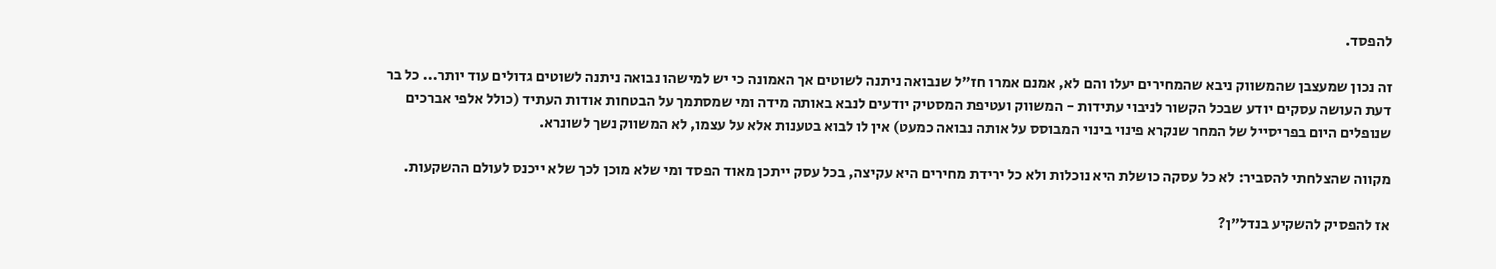להפסד.

זה נכון שמעצבן שהמשווק ניבא שהמחירים יעלו והם לא, אמנם אמרו חז"ל שנבואה ניתנה לשוטים אך האמונה כי יש למישהו נבואה ניתנה לשוטים גדולים עוד יותר... כל בר דעת העושה עסקים יודע שבכל הקשור לניבוי עתידות - המשווק ועטיפת המסטיק יודעים לנבא באותה מידה ומי שמסתמך על הבטחות אודות העתיד (כולל אלפי אברכים שנופלים היום בפריסייל של המחר שנקרא פינוי בינוי המבוסס על אותה נבואה כמעט) אין לו לבוא בטענות אלא על עצמו, לא המשווק נשך לשונרא.

מקווה שהצלחתי להסביר: לא כל עסקה כושלת היא נוכלות ולא כל ירידת מחירים היא עקיצה, בכל עסק ייתכן מאוד הפסד ומי שלא מוכן לכך שלא ייכנס לעולם ההשקעות.

אז להפסיק להשקיע בנדל"ן?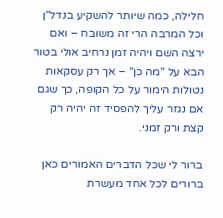חלילה, כמה שיותר להשקיע בנדל"ן וכל המרבה הרי זה משובח – ואם ירצה השם ויהיה זמן נרחיב אולי בטור הבא על "מה כן" – אך רק עסקאות נטולות הימור על כל הקופה, כך שגם אם נגזר עליך להפסיד זה יהיה רק קצת ורק זמני.

ברור לי שכל הדברים האמורים כאן ברורים לכל אחד מעשרת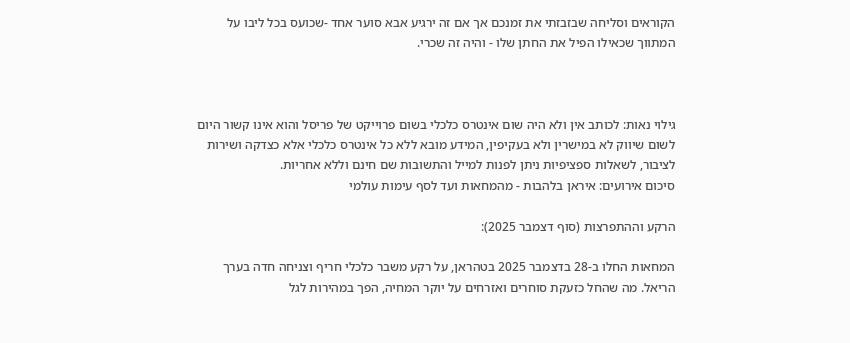הקוראים וסליחה שבזבזתי את זמנכם אך אם זה ירגיע אבא סוער אחד -שכועס בכל ליבו על המתווך שכאילו הפיל את החתן שלו - והיה זה שכרי.



גילוי נאות: לכותב אין ולא היה שום אינטרס כלכלי בשום פרוייקט של פריסל והוא אינו קשור היום לשום שיווק לא במישרין ולא בעקיפין, המידע מובא ללא כל אינטרס כלכלי אלא כצדקה ושירות לציבור, לשאלות ספציפיות ניתן לפנות למייל והתשובות שם חינם וללא אחריות.
סיכום אירועים: איראן בלהבות - מהמחאות ועד לסף עימות עולמי

הרקע וההתפרצות (סוף דצמבר 2025):

המחאות החלו ב-28 בדצמבר 2025 בטהראן, על רקע משבר כלכלי חריף וצניחה חדה בערך הריאל. מה שהחל כזעקת סוחרים ואזרחים על יוקר המחיה, הפך במהירות לגל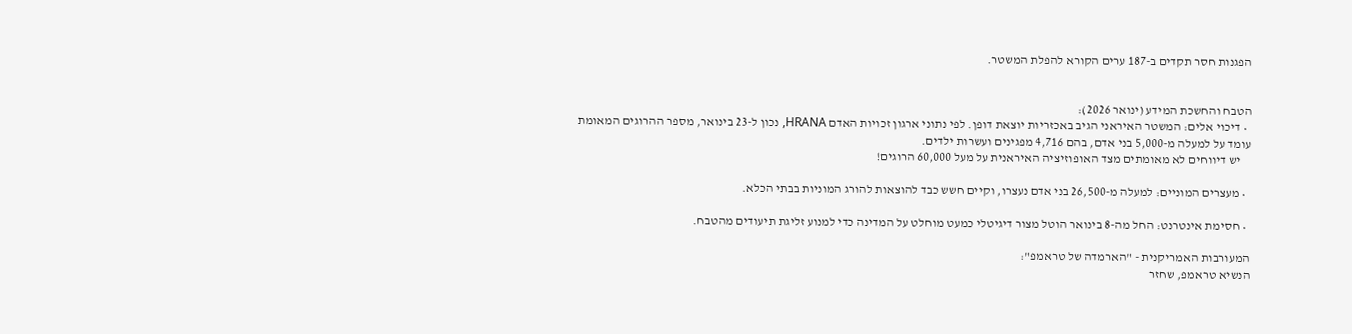הפגנות חסר תקדים ב-187 ערים הקורא להפלת המשטר.


הטבח והחשכת המידע (ינואר 2026):
  • דיכוי אלים: המשטר האיראני הגיב באכזריות יוצאת דופן. לפי נתוני ארגון זכויות האדם HRANA, נכון ל-23 בינואר, מספר ההרוגים המאומת עומד על למעלה מ-5,000 בני אדם, בהם 4,716 מפגינים ועשרות ילדים.
    יש דיווחים לא מאומתים מצד האופוזיציה האיראנית על מעל 60,000 הרוגים!

  • מעצרים המוניים: למעלה מ-26,500 בני אדם נעצרו, וקיים חשש כבד להוצאות להורג המוניות בבתי הכלא.

  • חסימת אינטרנט: החל מה-8 בינואר הוטל מצור דיגיטלי כמעט מוחלט על המדינה כדי למנוע זליגת תיעודים מהטבח.

המעורבות האמריקנית - "הארמדה של טראמפ":
הנשיא טראמפ, שחזר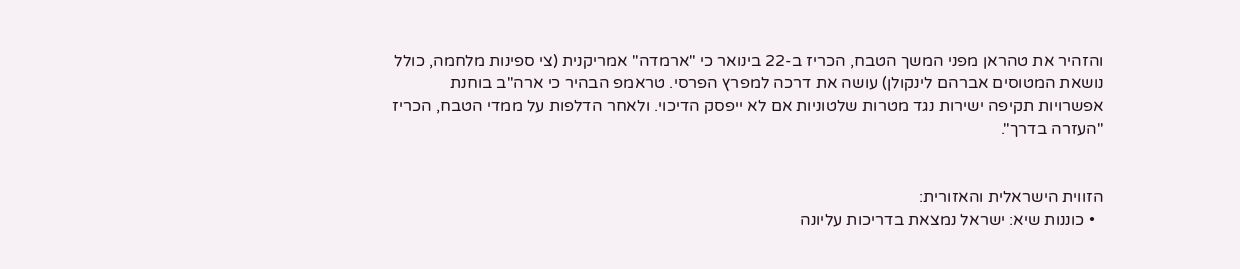והזהיר את טהראן מפני המשך הטבח, הכריז ב-22 בינואר כי "ארמדה" אמריקנית (צי ספינות מלחמה, כולל נושאת המטוסים אברהם לינקולן) עושה את דרכה למפרץ הפרסי. טראמפ הבהיר כי ארה"ב בוחנת אפשרויות תקיפה ישירות נגד מטרות שלטוניות אם לא ייפסק הדיכוי. ולאחר הדלפות על ממדי הטבח, הכריז "העזרה בדרך".


הזווית הישראלית והאזורית:
  • כוננות שיא: ישראל נמצאת בדריכות עליונה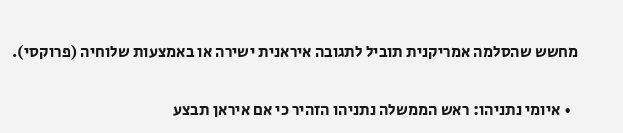מחשש שהסלמה אמריקנית תוביל לתגובה איראנית ישירה או באמצעות שלוחיה (פרוקסי).

  • איומי נתניהו: ראש הממשלה נתניהו הזהיר כי אם איראן תבצע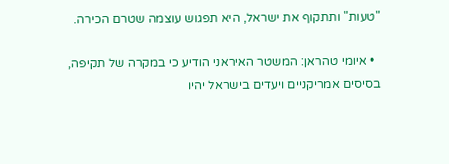"טעות" ותתקוף את ישראל, היא תפגוש עוצמה שטרם הכירה.

  • איומי טהראן: המשטר האיראני הודיע כי במקרה של תקיפה, בסיסים אמריקניים ויעדים בישראל יהיו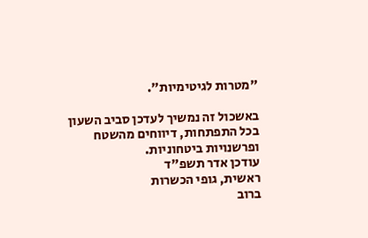"מטרות לגיטימיות".

באשכול זה נמשיך לעדכן סביב השעון בכל התפתחות, דיווחים מהשטח ופרשנויות ביטחוניות.
עודכן אדר תשפ"ד
ראשית, גופי הכשרות
ברוב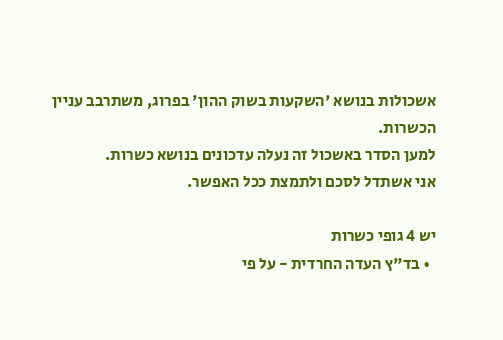אשכולות בנושא 'השקעות בשוק ההון' בפרוג, משתרבב עניין הכשרות.
למען הסדר באשכול זה נעלה עדכונים בנושא כשרות.
אני אשתדל לסכם ולתמצת ככל האפשר.

יש 4 גופי כשרות
  • בד"ץ העדה החרדית - על פי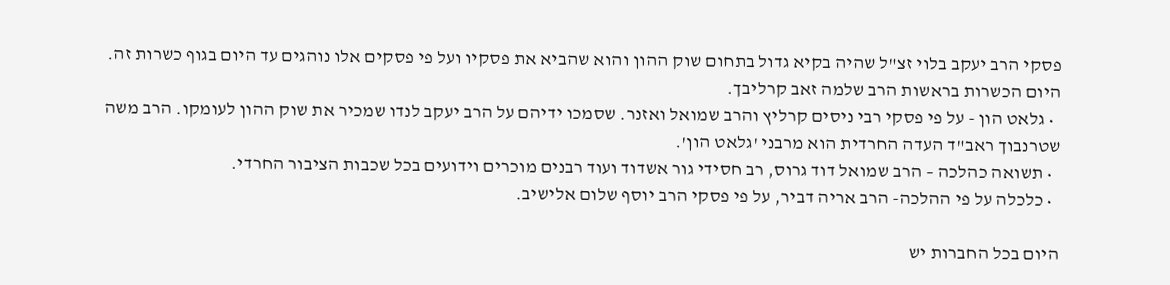פסקי הרב יעקב בלוי זצ"ל שהיה בקיא גדול בתחום שוק ההון והוא שהביא את פסקיו ועל פי פסקים אלו נוהגים עד היום בגוף כשרות זה. היום הכשרות בראשות הרב שלמה זאב קרליבך.
  • גלאט הון - על פי פסקי רבי ניסים קרליץ והרב שמואל ואזנר. שסמכו ידיהם על הרב יעקב לנדו שמכיר את שוק ההון לעומקו. הרב משה שטרנבוך ראב"ד העדה החרדית הוא מרבני 'גלאט הון'.
  • תשואה כהלכה – הרב שמואל דוד גרוס, רב חסידי גור אשדוד ועוד רבנים מוכרים וידועים בכל שכבות הציבור החרדי.
  • כלכלה על פי ההלכה- הרב אריה דביר, על פי פסקי הרב יוסף שלום אלישיב.

היום בכל החברות יש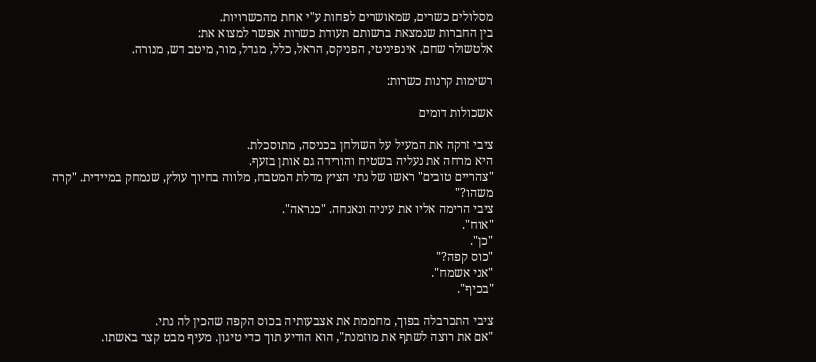מסלולים כשרים, שמאושרים לפחות ע"י אחת מהכשרויות.
בין החברות שנמצאת ברשותם תעודת כשרות אפשר למצוא את:
אלטשולר שחם, אינפיניטי, הפניקס, הראל, כלל, מגדל, מור, מיטב דש, מנורה.

רשימות קרנות כשרות:

אשכולות דומים

ציבי זרקה את המעיל על השולחן בכניסה, מתוסכלת.
היא מרחה את נעליה בשטיח והורידה גם אותן בזעף.
"צהריים טובים" ראשו של נתי הציץ מדלת המטבח, מלווה בחיוך עולץ, שנמחק במיידית. "קרה משהו?"
ציבי הרימה אליו את עיניה ונאנחה. "כנראה".
"אוח".
"כן".
"כוס קפה?"
"אני אשמח".
"בכיף".

ציבי התכרבלה בפוך, מחממת את אצבעותיה בכוס הקפה שהכין לה נתי.
"אם את רוצה לשתף את מוזמנת", הוא הודיע תוך כדי טיגון. מעיף מבט קצר באשתו.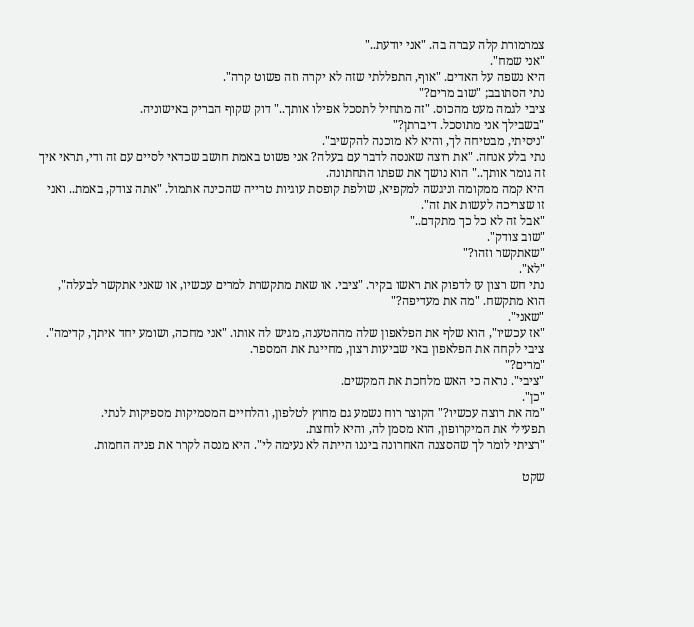צמרמורת קלה עברה בה. "אני יודעת.."
"אני שמח".
היא נשפה על האדים. "אוף, התפללתי שזה לא יקרה וזה פשוט קרה".
נתי הסתובב; "שוב מרים?"
ציבי לגמה מעט מהכוס. "זה מתחיל לתסכל אפילו אותך.." דוק שקוף הבריק באישוניה.
"בשבילך אני מתוסכל. דיברתן?"
"ניסיתי, מבטיחה לך, והיא לא מוכנה להקשיב".
נתי בלע אנחה. "את רוצה שאנסה לדבר עם בעלה? אני פשוט באמת חושב שכדאי לסיים עם זה ודי, תראי איך זה גומר אותך.." הוא נושך את שפתו התחתונה.
היא קמה ממקומה וניגשה למקפיא, שולפת קופסת עוגיות טרייה שהכינה אתמול. "אתה צודק, באמת.. ואני זו שצריכה לעשות את זה".
"אבל זה לא כל כך מתקדם.."
"שוב צודק".
"שאתקשר וזהו?"
"לא".
נתי חש רצון עז לדפוק את ראשו בקיר. "ציבי. או שאת מתקשרת למרים עכשיו, או שאני אתקשר לבעלה", הוא מתקשח. "מה את מעדיפה?"
"שאני".
"אז עכשיו", הוא שלף את הפלאפון שלה מההטענה, מגיש לה אותו. "אני מחכה, ושומע יחד איתך, קדימה".
ציבי לקחה את הפלאפון באי שביעות רצון, מחייגת את המספר.
"מרים?"
"ציבי". נראה כי האש מלחכת את המקשים.
"כן".
"מה את רוצה עכשיו?" הקוצר רוח נשמע גם מחוץ לטלפון, והלחיים המסמיקות מספיקות לנתי.
תפעילי את המיקרופון, הוא מסמן לה, והיא לוחצת.
"רציתי לומר לך שהסצנה האחרונה ביננו הייתה לא נעימה לי". היא מנסה לקרר את פניה החמות.

שקט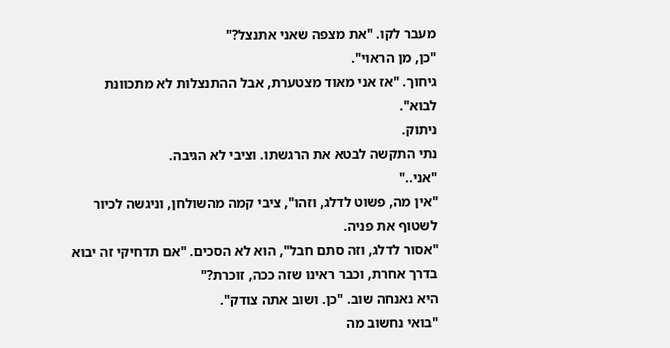מעבר לקו. "את מצפה שאני אתנצל?"
"כן, מן הראוי".
גיחוך. "אז אני מאוד מצטערת, אבל ההתנצלות לא מתכוונת לבוא".
ניתוק.
נתי התקשה לבטא את הרגשתו. וציבי לא הגיבה.
"אני.."
"אין מה, פשוט לדלג, וזהו", ציבי קמה מהשולחן, וניגשה לכיור לשטוף את פניה.
"אסור לדלג, וזה סתם חבל", הוא לא הסכים. "אם תדחיקי זה יבוא בדרך אחרת, וכבר ראינו שזה ככה, זוכרת?"
היא נאנחה שוב. "כן. ושוב אתה צודק".
"בואי נחשוב מה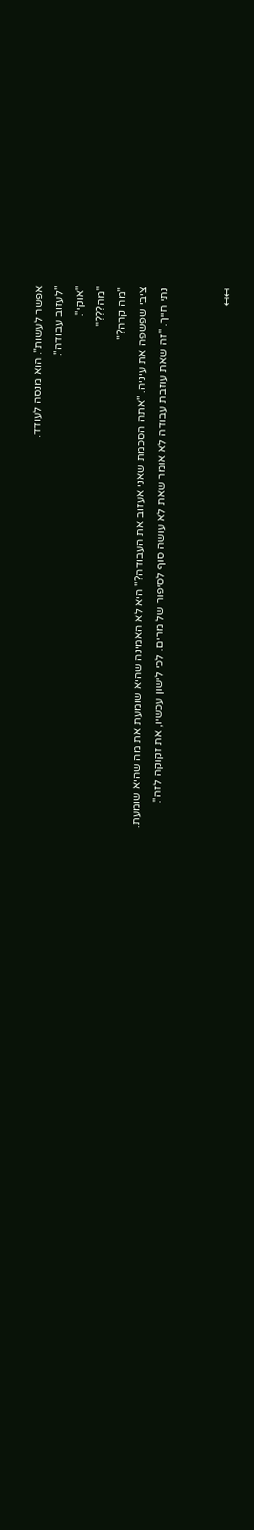אפשר לעשות". הוא מנסה לעודד.
"לעזוב עבודה".
"אוקי".
"מה???"
"מה קרה?"
ציבי שפשפה את עיניה. "אתה הסכמת שאני אעזוב את העבודה?" היא לא האמינה שהיא שומעת את מה שהיא שומעת.
נתי חייך. "זה שאת עוזבת עבודה לא אומר שאת לא עושה סוף לסיפור של מרים. לכי לישון עכשיו, את זקוקה לזה".


↤↤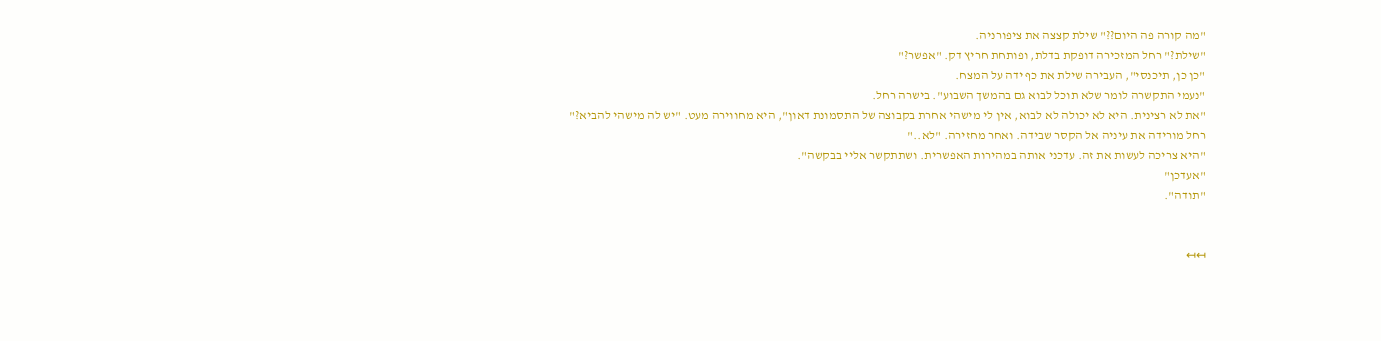"מה קורה פה היום??" שילת קצצה את ציפורניה.
"שילת?" רחל המזכירה דופקת בדלת, ופותחת חריץ דק. "אפשר?"
"כן כן, תיכנסי", העבירה שילת את כף ידה על המצח.
"נעמי התקשרה לומר שלא תוכל לבוא גם בהמשך השבוע". בישרה רחל.
"את לא רצינית. היא לא יכולה לא לבוא, אין לי מישהי אחרת בקבוצה של התסמונת דאון", היא מחווירה מעט. "יש לה מישהי להביא?"
רחל מורידה את עיניה אל הקסר שבידה. ואחר מחזירה. "לא.."
"היא צריכה לעשות את זה. עדכני אותה במהירות האפשרית. ושתתקשר אליי בבקשה".
"אעדכן"
"תודה".


↤↤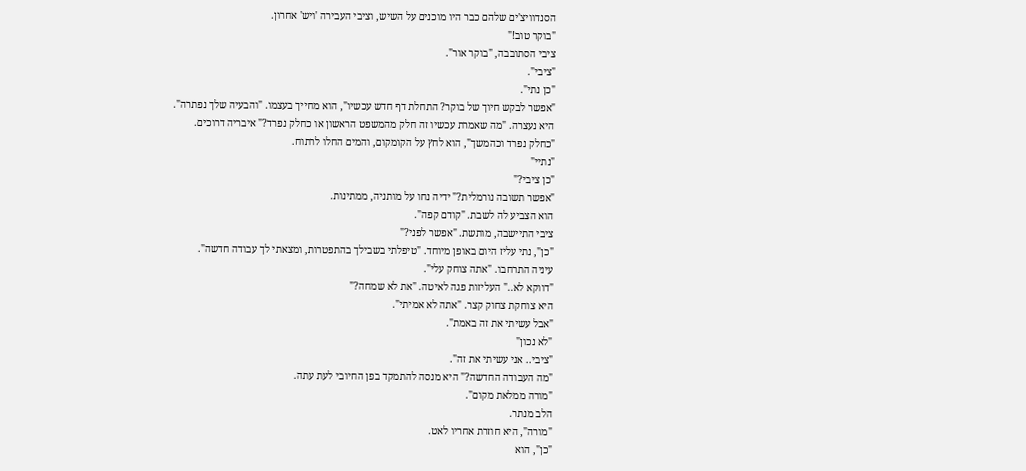הסנדוויצ'ים שלהם כבר היו מוכנים על השיש, וציבי העבירה 'ויש' אחרון.
"בוקר טוב!"
ציבי הסתובבה, "בוקר אור".
"ציבי".
"כן נתי".
"אפשר לבקש חיוך של בוקר? התחלת דף חדש עכשיו", הוא מחייך בעצמו. "והבעיה שלך נפתרה".
היא נעצרה. "מה שאמרת עכשיו זה חלק מהמשפט הראשון או כחלק נפרד?" איבריה דרוכים.
"כחלק נפרד וכהמשך", הוא לחץ על הקומקום, והמים החלו לרתוח.
"נתיי"
"כן ציבי?"
"אפשר תשובה נורמלית?" ידיה נחו על מותניה, ממתינות.
הוא הצביע לה לשבת. "קודם קפה".
ציבי התיישבה, מותשת. "אפשר לפני?"
"כן", נתי עליז היום באופן מיוחד. "טיפלתי בשבילך בהתפטרות, ומצאתי לך עבודה חדשה".
עיניה התרחבו. "אתה צוחק עלי".
"דווקא לא.." העליזות פגה לאיטה. "את לא שמחה?"
היא צוחקת צחוק קצר. "אתה לא אמיתי".
"אבל עשיתי את זה באמת".
"לא נכון"
"ציבי.. אני עשיתי את זה".
"מה העבודה החדשה?" היא מנסה להתמקד בפן החיובי לעת עתה.
"מורה ממלאת מקום".
הלב מנתר.
"מורה", היא חוזרת אחריו לאט.
"כן", הוא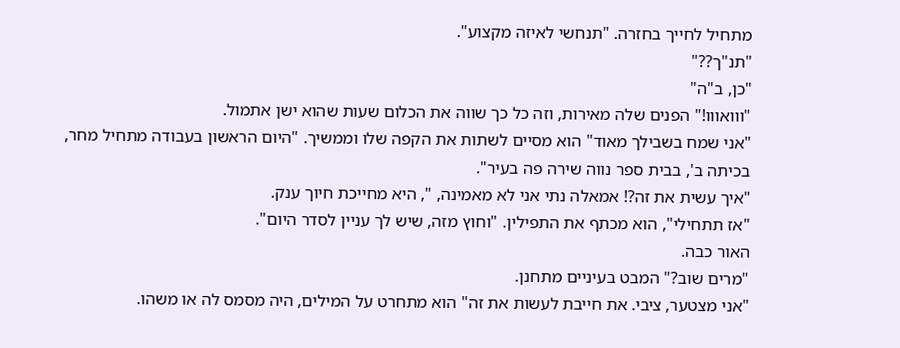מתחיל לחייך בחזרה. "תנחשי לאיזה מקצוע".
"תנ"ך??"
"כן, ב"ה"
"ווואווו!" הפנים שלה מאירות, וזה כל כך שווה את הכלום שעות שהוא ישן אתמול.
"אני שמח בשבילך מאוד" הוא מסיים לשתות את הקפה שלו וממשיך. "היום הראשון בעבודה מתחיל מחר, בכיתה ב', בבית ספר נווה שירה פה בעיר".
"איך עשית את זה?! אמאלה נתי אני לא מאמינה, ", היא מחייכת חיוך ענק.
"אז תתחילי", הוא מכתף את התפילין. "וחוץ מזה, שיש לך עניין לסדר היום".
האור כבה.
"מרים שוב?" המבט בעיניים מתחנן.
"אני מצטער, ציבי. את חייבת לעשות את זה" הוא מתחרט על המילים, היה מסמס לה או משהו.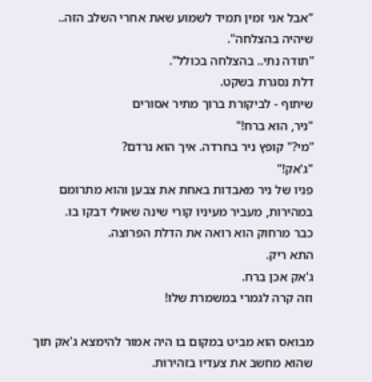"אבל אני זמין תמיד לשמוע שאת אחרי השלב הזה.. שיהיה בהצלחה".
"תודה נתי.. בהצלחה בכולל".
דלת נסגרת בשקט.
שיתוף - לביקורת ברוך מתיר אסורים
"ניר, הוא ברח!"
"מי?" קופץ ניר בחרדה. איך הוא נרדם?
"ג'אק!"
פניו של ניר מאבדות באחת את צבען והוא מתרומם במהירות, מעביר מעיניו קורי שינה שאולי דבקו בו.
כבר מרחוק הוא רואה את הדלת הפרוצה.
התא ריק.
ג'אק אכן ברח.
וזה קרה לגמרי במשמרת שלו!

מבואס הוא מביט במקום בו היה אמור להימצא ג'אק תוך שהוא מחשב את צעדיו בזהירות.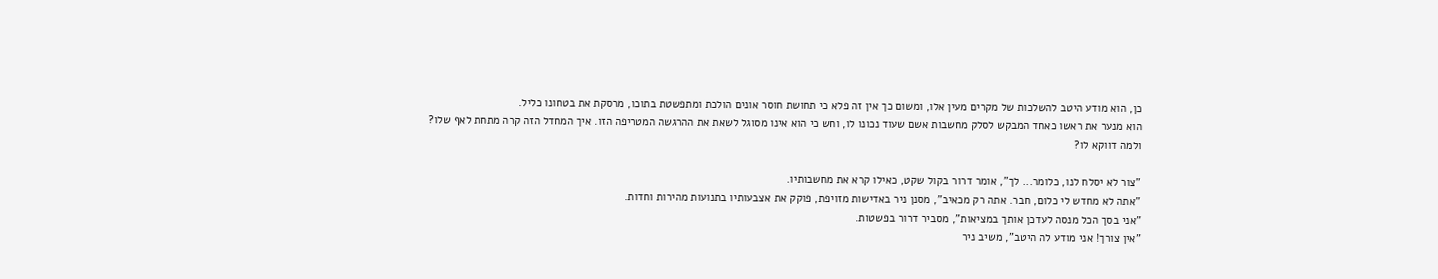כן, הוא מודע היטב להשלכות של מקרים מעין אלו, ומשום כך אין זה פלא כי תחושת חוסר אונים הולכת ומתפשטת בתוכו, מרסקת את בטחונו כליל.
הוא מנער את ראשו כאחד המבקש לסלק מחשבות אשם שעוד נכונו לו, וחש כי הוא אינו מסוגל לשאת את ההרגשה המטריפה הזו. איך המחדל הזה קרה מתחת לאף שלו?
ולמה דווקא לו?

"צור לא יסלח לנו, כלומר... לך", אומר דרור בקול שקט, כאילו קרא את מחשבותיו.
"אתה לא מחדש לי כלום, חבר. אתה רק מכאיב", מסנן ניר באדישות מזויפת, פוקק את אצבעותיו בתנועות מהירות וחדות.
"אני בסך הכל מנסה לעדכן אותך במציאות", מסביר דרור בפשטות.
"אין צורך! אני מודע לה היטב", משיב ניר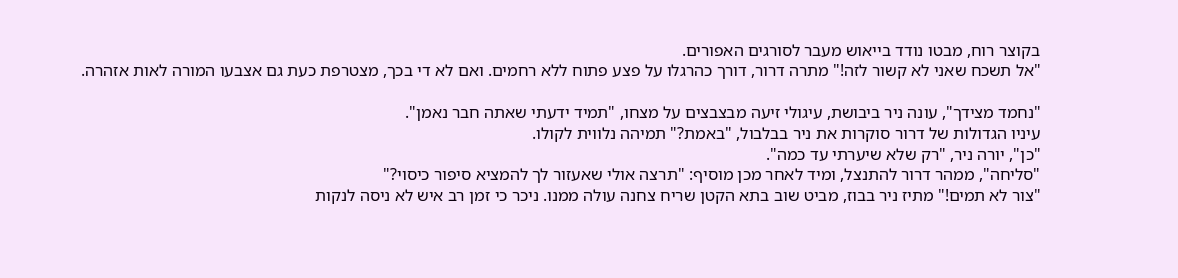בקוצר רוח, מבטו נודד בייאוש מעבר לסורגים האפורים.
"אל תשכח שאני לא קשור לזה!" מתרה דרור, דורך כהרגלו על פצע פתוח ללא רחמים. ואם לא די בכך, מצטרפת כעת גם אצבעו המורה לאות אזהרה.

"נחמד מצידך", עונה ניר ביבושת, עיגולי זיעה מבצבצים על מצחו, "תמיד ידעתי שאתה חבר נאמן".
עיניו הגדולות של דרור סוקרות את ניר בבלבול, "באמת?" תמיהה נלווית לקולו.
"כן", יורה ניר, "רק שלא שיערתי עד כמה".
"סליחה", ממהר דרור להתנצל, ומיד לאחר מכן מוסיף: "תרצה אולי שאעזור לך להמציא סיפור כיסוי?"
"צור לא תמים!" מתיז ניר בבוז, מביט שוב בתא הקטן שריח צחנה עולה ממנו. ניכר כי זמן רב איש לא ניסה לנקות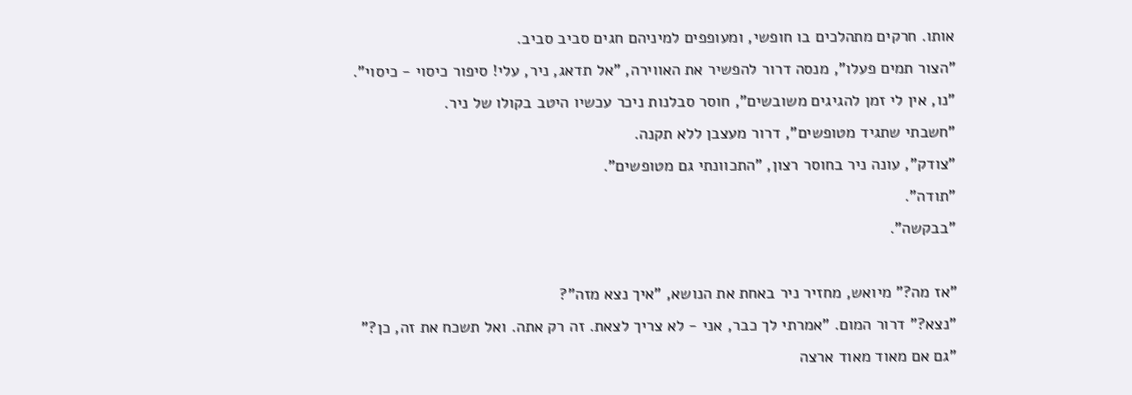אותו. חרקים מתהלכים בו חופשי, ומעופפים למיניהם חגים סביב סביב.
"הצור תמים פעלו", מנסה דרור להפשיר את האווירה, "אל תדאג, ניר, עלי! סיפור כיסוי - כיסוי".
"נו, אין לי זמן להגיגים משובשים", חוסר סבלנות ניכר עכשיו היטב בקולו של ניר.
"חשבתי שתגיד מטופשים", דרור מעצבן ללא תקנה.
"צודק", עונה ניר בחוסר רצון, "התכוונתי גם מטופשים".
"תודה".
"בבקשה".

"אז מה?" מיואש, מחזיר ניר באחת את הנושא, "איך נצא מזה"?
"נצא?" דרור המום. "אמרתי לך כבר, אני - לא צריך לצאת. זה רק אתה. ואל תשכח את זה, כן?"
"גם אם מאוד מאוד ארצה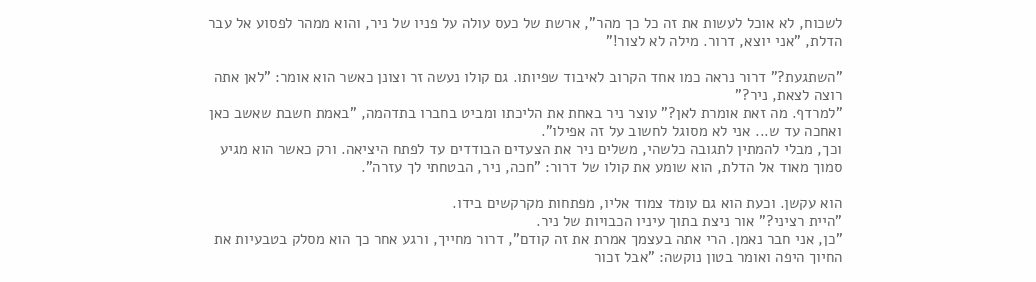לשכוח, לא אוכל לעשות את זה כל כך מהר", ארשת של כעס עולה על פניו של ניר, והוא ממהר לפסוע אל עבר הדלת, "אני יוצא, דרור. מילה לא לצור!"

"השתגעת?" דרור נראה כמו אחד הקרוב לאיבוד שפיותו. גם קולו נעשה זר וצונן כאשר הוא אומר: "לאן אתה רוצה לצאת, ניר?"
"למרדף. מה זאת אומרת לאן?" עוצר ניר באחת את הליכתו ומביט בחברו בתדהמה, "באמת חשבת שאשב כאן ואחכה עד ש... אני לא מסוגל לחשוב על זה אפילו".
וכך, מבלי להמתין לתגובה כלשהי, משלים ניר את הצעדים הבודדים עד לפתח היציאה. ורק כאשר הוא מגיע סמוך מאוד אל הדלת, הוא שומע את קולו של דרור: "חכה, ניר, הבטחתי לך עזרה".

הוא עקשן. וכעת הוא גם עומד צמוד אליו, מפתחות מקרקשים בידו.
"היית רציני?" אור ניצת בתוך עיניו הכבויות של ניר.
"כן, אני חבר נאמן. הרי אתה בעצמך אמרת את זה קודם", דרור מחייך, ורגע אחר כך הוא מסלק בטבעיות את החיוך היפה ואומר בטון נוקשה: "אבל זכור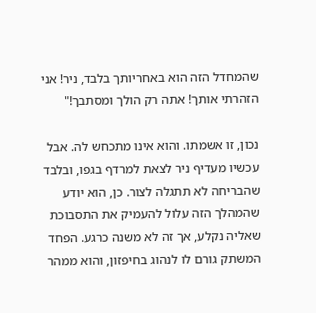שהמחדל הזה הוא באחריותך בלבד, ניר! אני הזהרתי אותך! אתה רק הולך ומסתבך!"

נכון, זו אשמתו. והוא אינו מתכחש לה. אבל עכשיו מעדיף ניר לצאת למרדף בגפו, ובלבד שהבריחה לא תתגלה לצור. כן, הוא יודע שהמהלך הזה עלול להעמיק את התסבוכת שאליה נקלע, אך זה לא משנה כרגע. הפחד המשתק גורם לו לנהוג בחיפזון, והוא ממהר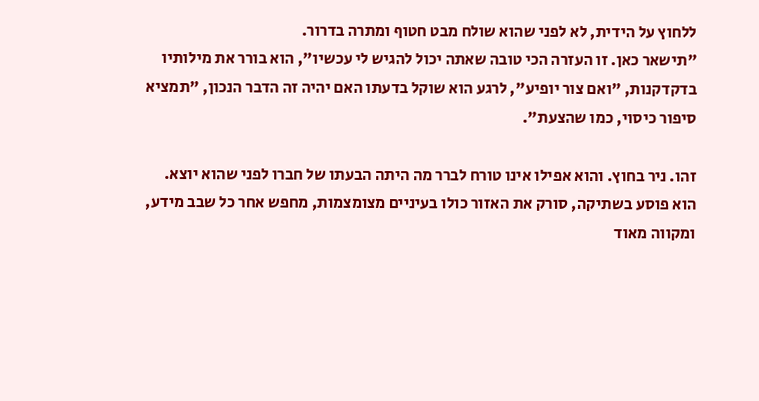ללחוץ על הידית, לא לפני שהוא שולח מבט חטוף ומתרה בדרור.
"תישאר כאן. זו העזרה הכי טובה שאתה יכול להגיש לי עכשיו", הוא בורר את מילותיו בדקדקנות, "ואם צור יופיע", לרגע הוא שוקל בדעתו האם יהיה זה הדבר הנכון, "תמציא סיפור כיסוי, כמו שהצעת".

זהו. ניר בחוץ. והוא אפילו אינו טורח לברר מה היתה הבעתו של חברו לפני שהוא יוצא. הוא פוסע בשתיקה, סורק את האזור כולו בעיניים מצומצמות, מחפש אחר כל שבב מידע, ומקווה מאוד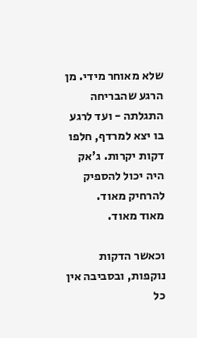שלא מאוחר מידי. מן הרגע שהבריחה התגלתה - ועד לרגע בו יצא למרדף, חלפו דקות יקרות. ג'אק היה יכול להספיק להרחיק מאוד.
מאוד מאוד.

וכאשר הדקות נוקפות, ובסביבה אין כל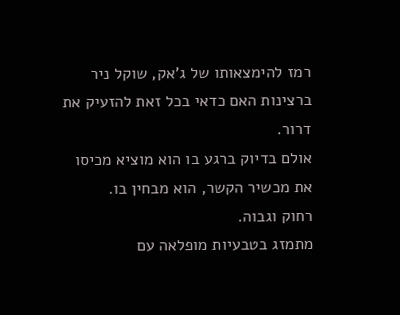רמז להימצאותו של ג'אק, שוקל ניר ברצינות האם כדאי בכל זאת להזעיק את דרור.
אולם בדיוק ברגע בו הוא מוציא מכיסו את מכשיר הקשר, הוא מבחין בו.
רחוק וגבוה.
מתמזג בטבעיות מופלאה עם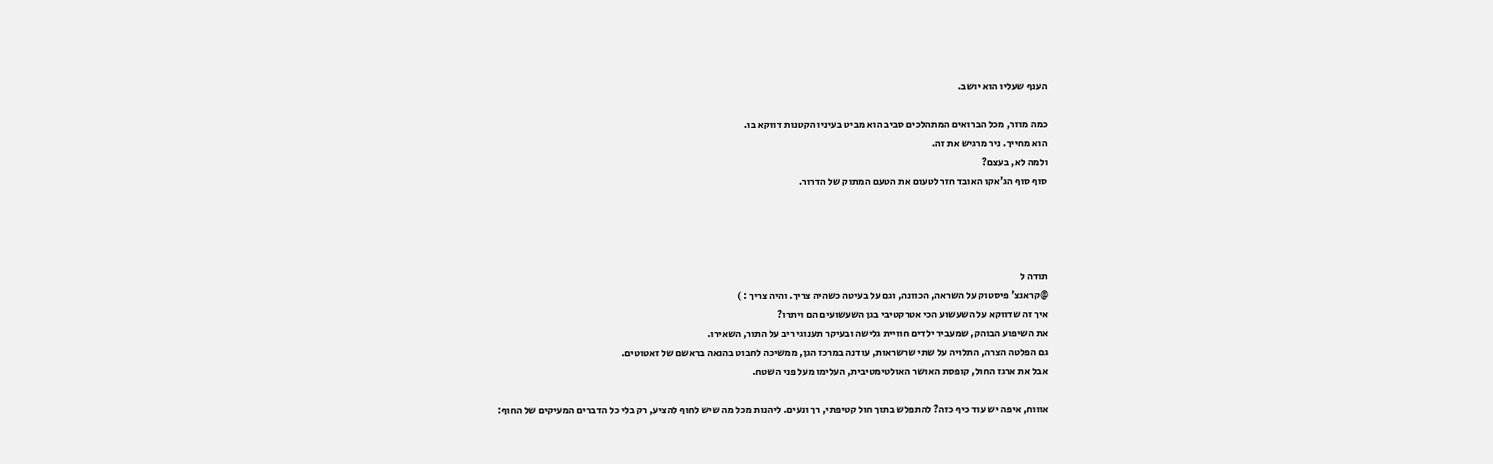הענף שעליו הוא יושב.

כמה מוזר, מכל הברואים המתהלכים סביב הוא מביט בעיניו הקטנות דווקא בו.
הוא מחייך. ניר מרגיש את זה.
ולמה לא, בעצם?
סוף סוף הג'אקו האובד חזר לטעום את הטעם המתוק של הדרור.




תודה ל
@קראנצ' פיסטוק על השראה, הכוונה, וגם על בעיטה כשהיה צריך. והיה צריך : )
איך זה שדווקא על השעשוע הכי אטרקטיבי בגן השעשועים הם ויתרו?
את השיפוע הבוהק, שמעביר ילדים חוויית גלישה ובעיקר תענוגי ריב על התור, השאירו.
גם הפלטה הצרה, התלויה על שתי שרשראות, עודנה במרכז הגן, ממשיכה לחבוט בהנאה בראשם של זאטוטים.
אבל את ארגז החול, קופסת האושר האולטימטיבית, העלימו מעל פני השטח.

אוווח, איפה יש עוד כיף כזה? להתפלש בתוך חול קטיפתי, רך ונעים. ליהנות מכל מה שיש לחוף להציע, רק בלי כל הדברים המעיקים של החוף: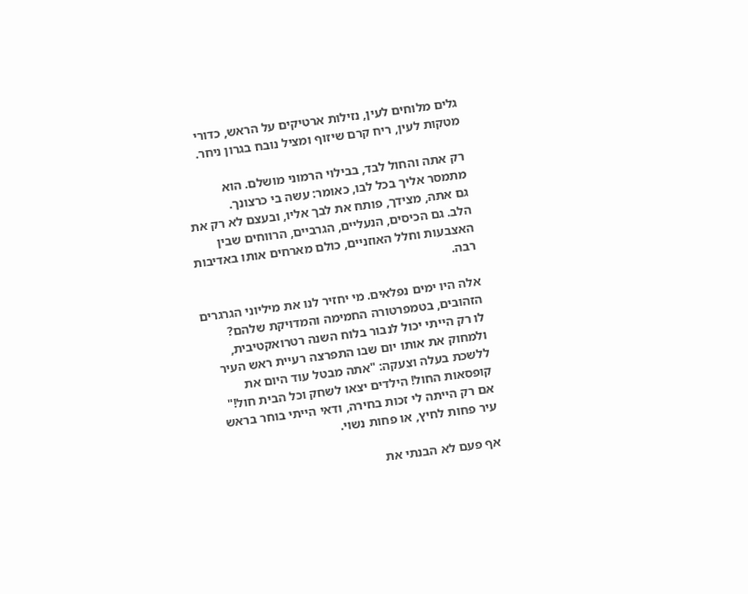גלים מלוחים לעין, נזילות ארטיקים על הראש, כדורי מטקות לעין, ריח קרם שיזוף ומציל נובח בגרון ניחר.

רק אתה והחול לבד, בבילוי הרמוני מושלם. הוא מתמסר אליך בכל לבו, כאומר: עשה בי כרצונך.
גם אתה, מצידך, פותח את לבך אליו, ובעצם לא רק את הלב. גם הכיסים, הנעליים, הגרביים, הרווחים שבין האצבעות וחלל האוזניים, כולם מארחים אותו באדיבות רבה.

אלה היו ימים נפלאים. מי יחזיר לנו את מיליוני הגרגרים הזהובים, בטמפרטורה החמימה והמדויקת שלהם?
לו רק הייתי יכול לנבור בלוח השנה רטרואקטיבית, ולמחוק את אותו יום שבו התפרצה רעיית ראש העיר ללשכת בעלה וצעקה: "אתה מבטל עוד היום את קופסאות החול! הילדים יצאו לשחק וכל הבית חול!"
אם רק הייתה לי זכות בחירה, ודאי הייתי בוחר בראש עיר פחות לחיץ, או פחות נשוי.

אף פעם לא הבנתי את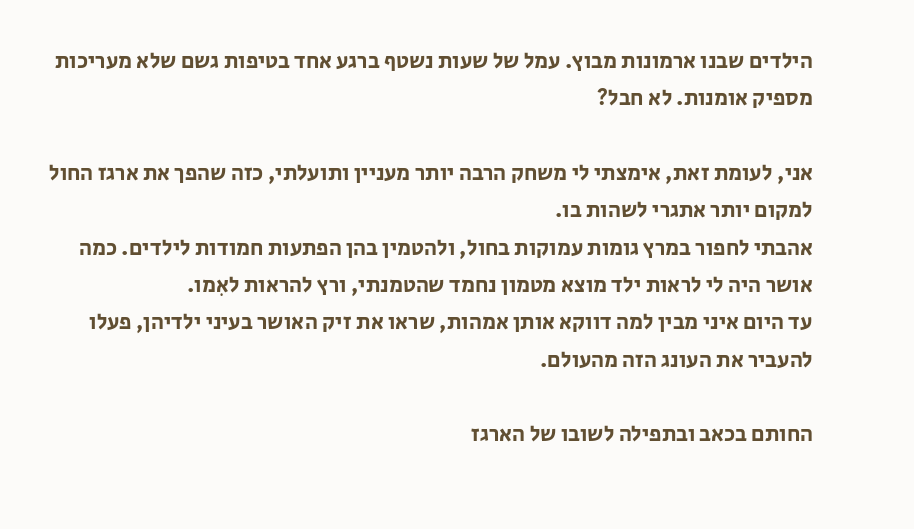הילדים שבנו ארמונות מבוץ. עמל של שעות נשטף ברגע אחד בטיפות גשם שלא מעריכות מספיק אומנות. לא חבל?

אני, לעומת זאת, אימצתי לי משחק הרבה יותר מעניין ותועלתי, כזה שהפך את ארגז החול למקום יותר אתגרי לשהות בו.
אהבתי לחפור במרץ גומות עמוקות בחול, ולהטמין בהן הפתעות חמודות לילדים. כמה אושר היה לי לראות ילד מוצא מטמון נחמד שהטמנתי, ורץ להראות לאִמו.
עד היום איני מבין למה דווקא אותן אמהות, שראו את זיק האושר בעיני ילדיהן, פעלו להעביר את העונג הזה מהעולם.

החותם בכאב ובתפילה לשובו של הארגז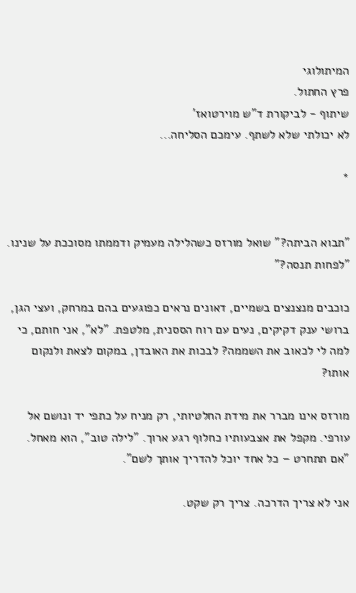המיתולוגי
פרץ החתול.
שיתוף - לביקורת ד"ש מוירטואז'
לא יכולתי שלא לשתף. עימכם הסליחה...

*


"תבוא הביתה?" שואל מורזס כשהלילה מעמיק ודממתו מסוככת על שנינו. "לפחות תנסה?"

כוכבים מנצנצים בשמיים, דאונים נראים כפוגעים בהם במרחק, ועצי הגן, ברושי ענק דקיקים, נעים עם רוח הססנית, מלטפת. "לא", אני חותם, כי למה לי לכאוב את השממה? לבכות את האובדן, במקום לצאת ולנקום אותו?

מורזס אינו מברר את מידת החלטיותי, רק מניח על כתפי יד ונושם אל עורפי. מקפל את אצבעותיו כחלוף רגע ארוך. "לילה טוב", הוא מאחל. "אם תתחרט – כל אחד יוכל להדריך אותך לשם".

אני לא צריך הדרכה. צריך רק שקט.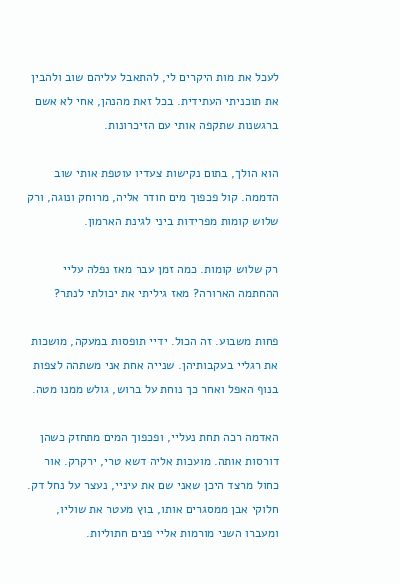לעכל את מות היקרים לי, להתאבל עליהם שוב ולהבין את תוכניתי העתידית. בכל זאת מהנהן, אחי לא אשם ברגשנות שתקפה אותי עם הזיכרונות.

הוא הולך, בתום נקישות צעדיו עוטפת אותי שוב הדממה. קול פכפוך מים חודר אליה, מרוחק ונוגה, ורק שלוש קומות מפרידות ביני לגינת הארמון.

רק שלוש קומות. כמה זמן עבר מאז נפלה עליי ההחתמה הארורה? מאז גיליתי את יכולתי לנתר?

פחות משבוע. זה הכול. ידיי תופסות במעקה, מושכות את רגליי בעקבותיהן. שנייה אחת אני משתהה לצפות בנוף האפל ואחר כך נוחת על ברוש, גולש ממנו מטה.

האדמה רכה תחת נעליי, ופכפוך המים מתחזק כשהן דורסות אותה. מועכות אליה דשא טרי, ירקרק. אור כחול מרצד היכן שאני שם את עיניי, נעצר על נחל דק. חלוקי אבן ממסגרים אותו, בוץ מעטר את שוליו, ומעברו השני מורמות אליי פנים חתוליות.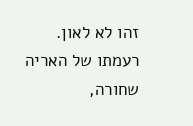זהו לא לאון. רעמתו של האריה שחורה,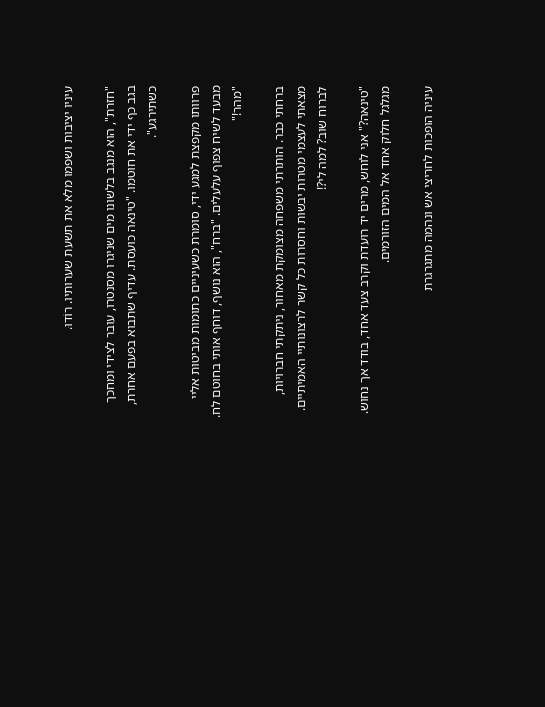עיניו יציבות ושפמו מלא את תשעת שערותיו. רוֹדוּ.

"חזרת", הוא מנגב בלשונו מים שניגרו מסנטרו, עובר לצידי ומחכך בגב כף ידי את חוטמו. "טינאה כועסת. עדיף שתבוא בפעם אחרת, כשתירגע".

פרוותו מקפצת למגע ידי, סומרת כשעיניים כתומות מביטות אליי מבעד לשיח צפוף עלעלים. "ברח", הוא נושף, דוחף אותי בחוטם לח. "מהר!"

ברחתי כבר. הותרתי משפחה מצומקת מאחור, ניתקתי חברויות, מצאתי לעצמי מטרות יבשות וחסרות כל קשר לרצונותיי האמיתיים. לברוח שוב? למה לי?!

"טינאה?" אני לוחש, מרים יד רועדת וקרב צעד אחד, בודד אך נחוש. מגלגל חלוק אחד אל המים הזורמים.

עיניה הופכות לחריצי אש ונהמה מתגרגרת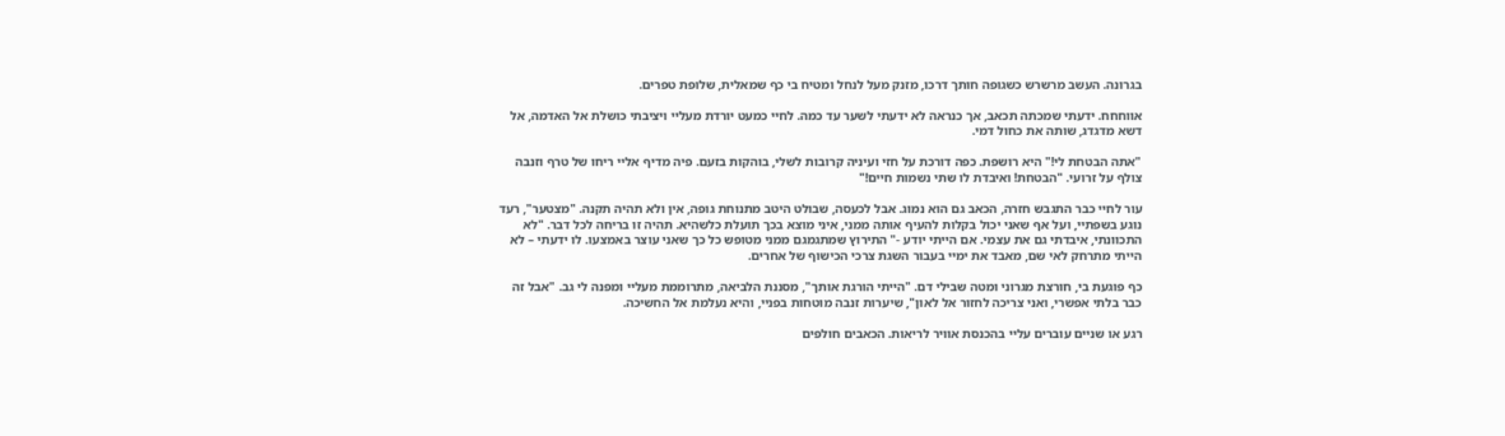בגרונה. העשב מרשרש כשגופה חותך דרכו, מזנק מעל לנחל ומטיח בי כף שמאלית, שלופת טפרים.

אווחחח. ידעתי שמכתה תכאב, אך כנראה לא ידעתי לשער עד כמה. לחיי כמעט יורדת מעליי ויציבתי כושלת אל האדמה, אל דשא מדגדג, שותה את כחול דמי.

"אתה הבטחת לי!" היא רושפת. כפה דורכת על חזי ועיניה קרובות לשלי, בוהקות בזעם. פיה מדיף אליי ריחו של טרף וזנבה צולף על זרועי. "הבטחת! ואיבדת לו שתי נשמות חיים!"

עור לחיי כבר התגבש חזרה, הכאב גם הוא נמוג. אבל לכעסה, שבולט היטב מתנוחת גופה, אין ולא תהיה תקנה. "מצטער", רעד נוגע בשפתיי, ועל אף שאני יכול בקלות להעיף אותה ממני, איני מוצא בכך תועלת כלשהיא. תהיה זו בריחה לכל דבר. "לא התכוונתי, איבדתי גם את עצמי. אם הייתי יודע -" התירוץ שמתגמגם ממני מטופש כל כך שאני עוצר באמצעו. לו ידעתי – לא הייתי מתרחק לאי שם, מאבד את ימיי בעבור השגת צרכי הכישוף של אחרים.

כף פוגעת בי, חורצת מגרוני ומטה שבילי דם. "הייתי הורגת אותך", מסננת הלביאה, מתרוממת מעליי ומפנה לי גב. "אבל זה כבר בלתי אפשרי, ואני צריכה לחזור אל לאון", שיערות זנבה מוטחות בפניי, והיא נעלמת אל החשיכה.

רגע או שניים עוברים עליי בהכנסת אוויר לריאות. הכאבים חולפים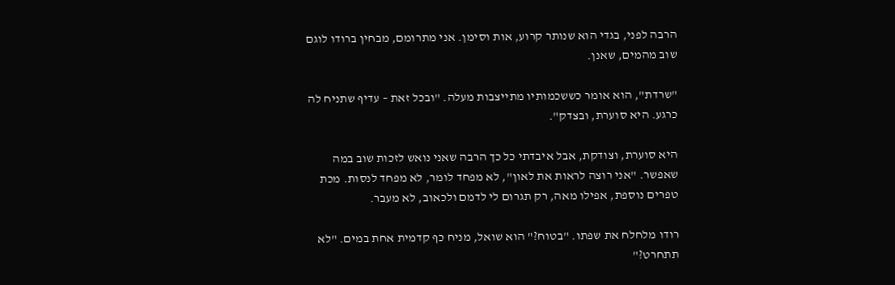הרבה לפני, בגדי הוא שנותר קרוע, אות וסימן. אני מתרומם, מבחין ברודו לוגם שוב מהמים, שאנן.

"שרדת", הוא אומר כששכמותיו מתייצבות מעלה. "ובכל זאת – עדיף שתניח לה כרגע. היא סוערת, ובצדק".

היא סוערת, וצודקת, אבל איבדתי כל כך הרבה שאני נואש לזכות שוב במה שאפשר. "אני רוצה לראות את לאון", לא מפחד לומר, לא מפחד לנסות. מכת טפרים נוספת, אפילו מאה, רק תגרום לי לדמם ולכאוב, לא מעבר.

רודו מלחלח את שפתו. "בטוח?" הוא שואל, מניח כף קדמית אחת במים. "לא תתחרט?"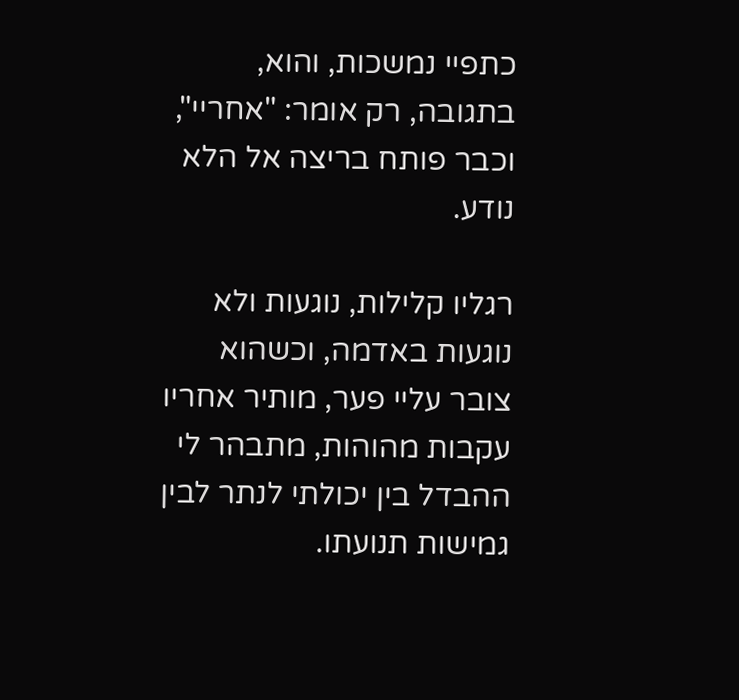כתפיי נמשכות, והוא, בתגובה, רק אומר: "אחריי", וכבר פותח בריצה אל הלא נודע.

רגליו קלילות, נוגעות ולא נוגעות באדמה, וכשהוא צובר עליי פער, מותיר אחריו עקבות מהוהות, מתבהר לי ההבדל בין יכולתי לנתר לבין גמישות תנועתו.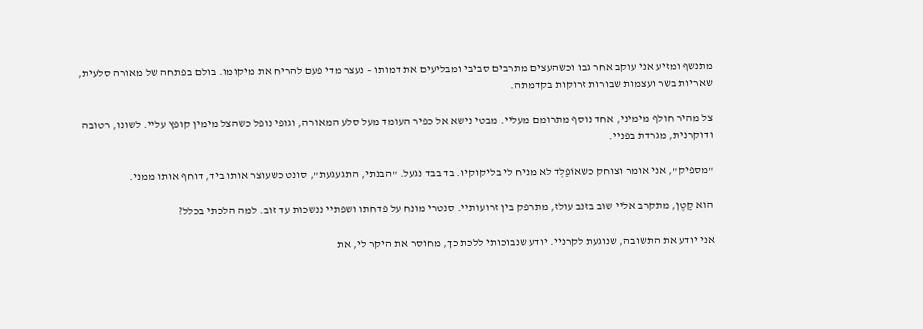מתנשף ומזיע אני עוקב אחר גבו וכשהעצים מתרבים סביבי ומבליעים את דמותו – נעצר מדי פעם להריח את מיקומו. בולם בפתחה של מאורה סלעית, שאריות בשר ועצמות שבורות זרוקות בקדמתה.

צל מהיר חולף מימיני, אחד נוסף מתרומם מעליי. מבטי נישא אל כפיר העומד מעל סלע המאורה, וגופי נופל כשהצל מימין קופץ עליי. לשונו, רטובה ודוקרנית, מגרדת בפניי.

"מספיק", אני אומר וצוחק כשאוֹפַלְד לא מניח לי בליקוקיו. בד בבד נגעל. "הבנתי, התגעגעת", סונט כשעוצר אותו ביד, דוחף אותו ממני.

הוא קַטֶן, מתקרב אליי שוב בזנב עולז, מתרפק בין זרועותיי. סנטרי מונח על פדחתו ושפתיי ננשכות עד זוב. למה הלכתי בכלל?

אני יודע את התשובה, שנוגעת לקרניי. יודע שנבוכותי ללכת כך, מחוסר את היקר לי, את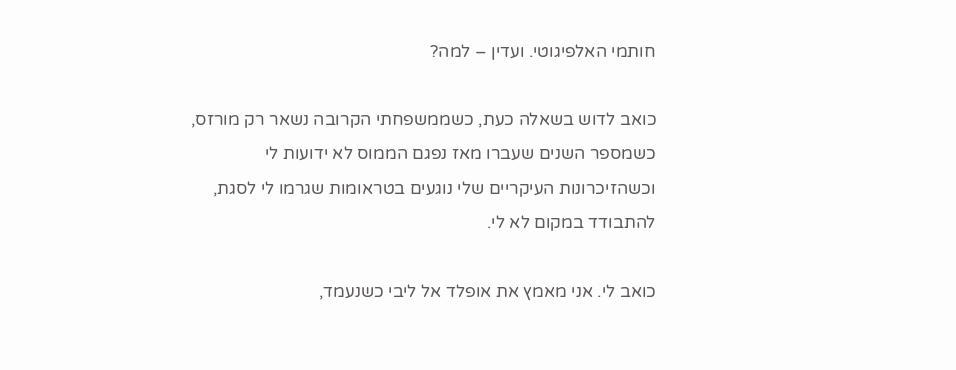חותמי האלפיגוטי. ועדין – למה?

כואב לדוש בשאלה כעת, כשממשפחתי הקרובה נשאר רק מורזס, כשמספר השנים שעברו מאז נפגם הממוס לא ידועות לי וכשהזיכרונות העיקריים שלי נוגעים בטראומות שגרמו לי לסגת, להתבודד במקום לא לי.

כואב לי. אני מאמץ את אופלד אל ליבי כשנעמד,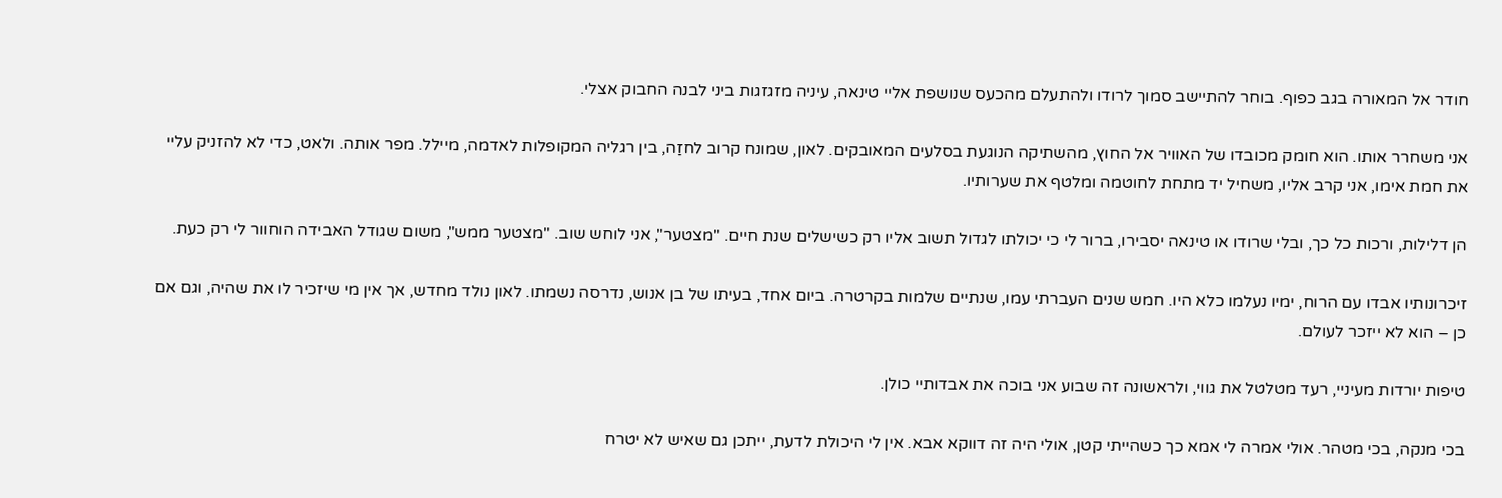חודר אל המאורה בגב כפוף. בוחר להתיישב סמוך לרודו ולהתעלם מהכעס שנושפת אליי טינאה, עיניה מזגזגות ביני לבנה החבוק אצלי.

אני משחרר אותו. הוא חומק מכובדו של האוויר אל החוץ, מהשתיקה הנוגעת בסלעים המאובקים. לאון, שמונח קרוב לחזַה, בין רגליה המקופלות לאדמה, מיילל. מפר אותה. ולאט, כדי לא להזניק עליי את חמת אימו, אני קרב אליו, משחיל יד מתחת לחוטמה ומלטף את שערותיו.

הן דלילות, ורכות כל כך, ובלי שרודו או טינאה יסבירו, ברור לי כי יכולתו לגדול תשוב אליו רק כשישלים שנת חיים. "מצטער", אני לוחש שוב. "מצטער ממש", משום שגודל האבידה הוחוור לי רק כעת.

זיכרונותיו אבדו עם הרוח, ימיו נעלמו כלא היו. חמש שנים העברתי עמו, שנתיים שלמות בקרטרה. ביום אחד, בעיתו של בן אנוש, נדרסה נשמתו. לאון נולד מחדש, אך אין מי שיזכיר לו את שהיה, וגם אם כן – הוא לא ייזכר לעולם.

טיפות יורדות מעיניי, רעד מטלטל את גווי, ולראשונה זה שבוע אני בוכה את אבדותיי כולן.

בכי מנקה, בכי מטהר. אולי אמרה לי אמא כך כשהייתי קטן, אולי היה זה דווקא אבא. אין לי היכולת לדעת, ייתכן גם שאיש לא יטרח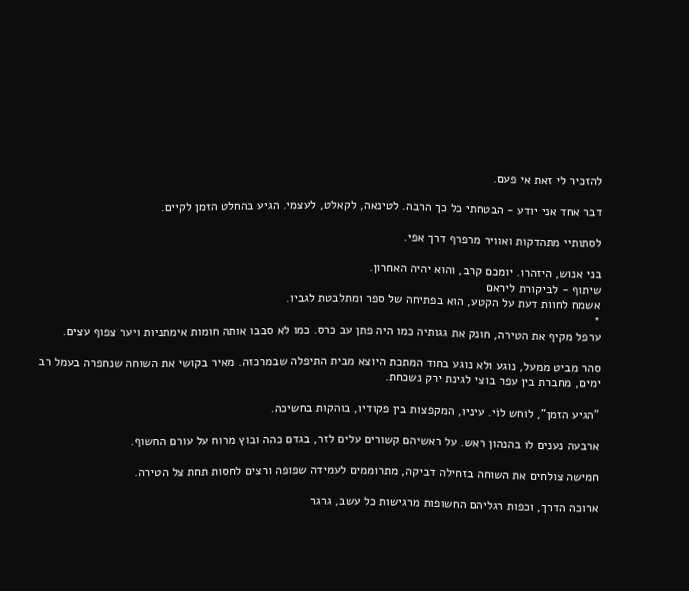להזכיר לי זאת אי פעם.

דבר אחד אני יודע - הבטחתי כל כך הרבה. לטינאה, לקאלט, לעצמי. הגיע בהחלט הזמן לקיים.

לסתותיי מתהדקות ואוויר מרפרף דרך אפי.

בני אנוש, היזהרו. יומכם קרב, והוא יהיה האחרון.
שיתוף - לביקורת ליראם
אשמח לחוות דעת על הקטע, הוא בפתיחה של ספר ומתלבטת לגביו.
*
ערפל מקיף את הטירה, חונק את גגותיה כמו היה פתן עב כרס. כמו לא סבבו אותה חומות אימתניות ויער צפוף עצים.

סהר מביט ממעל, נוגע ולא נוגע בחוד המתכת היוצא מבית התיפלה שבמרכזה. מאיר בקושי את השוחה שנחפרה בעמל רב ימים, מחברת בין עפר בוצי לגינת ירק נשכחת.

"הגיע הזמן", לוחש לוֹי. עיניו, המקפצות בין פקודיו, בוהקות בחשיכה.

ארבעה נענים לו בהנהון ראש. על ראשיהם קשורים עלים לזר, בגדם כהה ובוץ מרוח על עורם החשוף.

חמישה צולחים את השוחה בזחילה דביקה, מתרוממים לעמידה שפופה ורצים לחסות תחת צל הטירה.

ארוכה הדרך, וכפות רגליהם החשופות מרגישות כל עשב, גרגר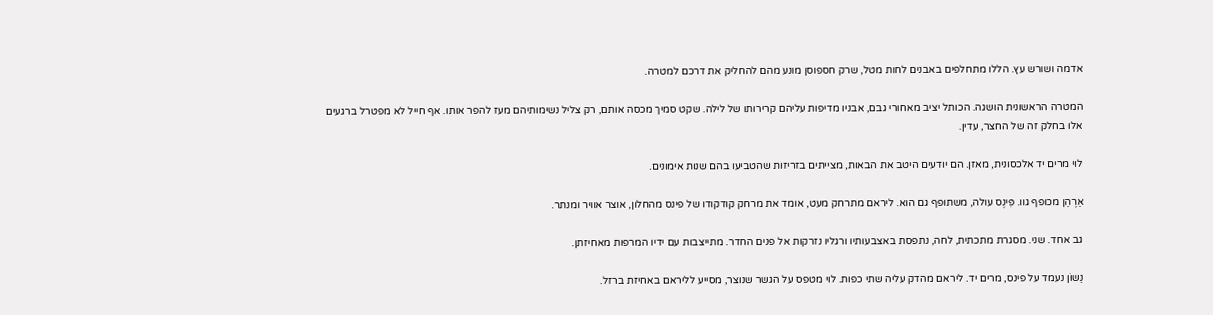אדמה ושורש עץ. הללו מתחלפים באבנים לחות מטל, שרק חספוסן מונע מהם להחליק את דרכם למטרה.

המטרה הראשונית הושגה. הכותל יציב מאחורי גבם, אבניו מדיפות עליהם קרירותו של לילה. שקט סמיך מכסה אותם, רק צליל נשימותיהם מעז להפר אותו. אף חייל לא מפטרל ברגעים אלו בחלק זה של החצר, עדין.

לוי מרים יד אלכסונית, מאזן. הם יודעים היטב את הבאות, מצייתים בזריזות שהטביעו בהם שנות אימונים.

אַרֶהַן מכופף גוו. פִּינֶס עולה, משתופף גם הוא. ליראם מתרחק מעט, אומד את מרחק קודקודו של פינס מהחלון, אוצר אוויר ומנתר.

גב אחד. שני. מסגרת מתכתית, לחה, נתפסת באצבעותיו ורגליו נזרקות אל פנים החדר. מתייצבות עם ידיו המרפות מאחיזתן.

נַשוֹן נעמד על פינס, מרים יד. ליראם מהדק עליה שתי כפות. לוי מטפס על הגשר שנוצר, מסייע לליראם באחיזת ברזל.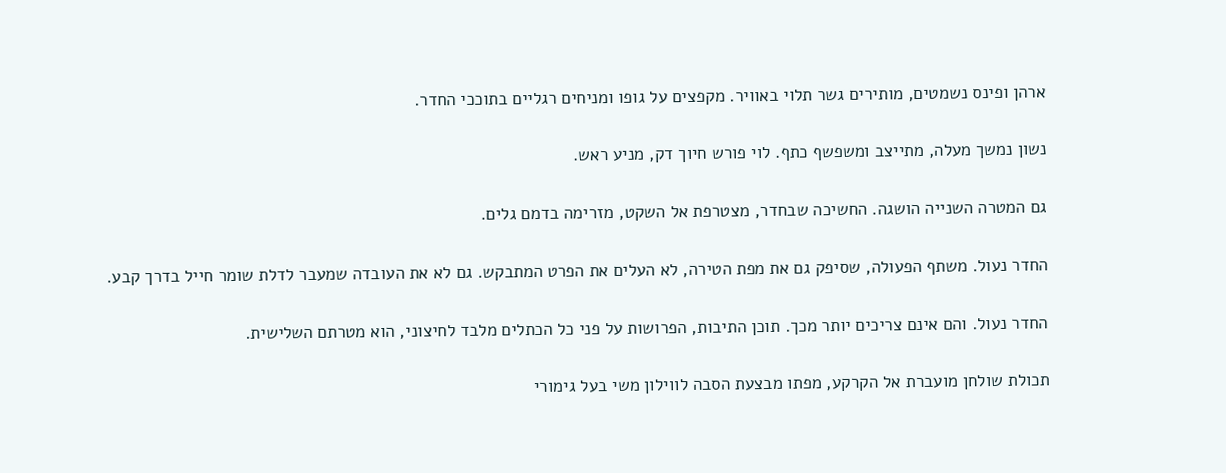ארהן ופינס נשמטים, מותירים גשר תלוי באוויר. מקפצים על גופו ומניחים רגליים בתוככי החדר.

נשון נמשך מעלה, מתייצב ומשפשף כתף. לוי פורש חיוך דק, מניע ראש.

גם המטרה השנייה הושגה. החשיכה שבחדר, מצטרפת אל השקט, מזרימה בדמם גלים.

החדר נעול. משתף הפעולה, שסיפק גם את מפת הטירה, לא העלים את הפרט המתבקש. גם לא את העובדה שמעבר לדלת שומר חייל בדרך קבע.

החדר נעול. והם אינם צריכים יותר מכך. תוכן התיבות, הפרושות על פני כל הכתלים מלבד לחיצוני, הוא מטרתם השלישית.

תכולת שולחן מועברת אל הקרקע, מפתו מבצעת הסבה לווילון משי בעל גימורי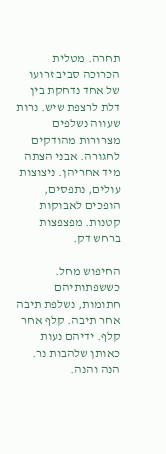תחרה. מטלית הכרוכה סביב זרועו של אחד נדחקת בין דלת לרצפת שיש. נרות שעווה נשלפים מצרורות מהודקים לחגורה. אבני הצתה מיד אחריהן. ניצוצות עולים, נתפסים, הופכים לאבוקות קטנות. מפצפצות ברחש דק.

החיפוש מחל. כששפתותיהם חתומות, נשלפת תיבה אחר תיבה. קלף אחר קלף. ידיהם נעות כאותן שלהבות נר. הנה והנה.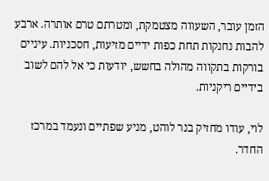הזמן עובר, השעווה מצטמקת, ומטרתם טרם אותרה. ארבע להבות נחנקות תחת כפות ידיים מזיעות, חסכניות. עיניים בורקות בתקווה מהולה בחשש, יודעות כי אל להם לשוב בידיים ריקניות.

לוי, עודו מחזיק בנר לוהט, מניע שפתיים ונעמד במרכז החדר.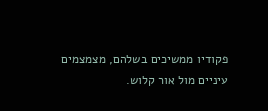פקודיו ממשיכים בשלהם, מצמצמים עיניים מול אור קלוש.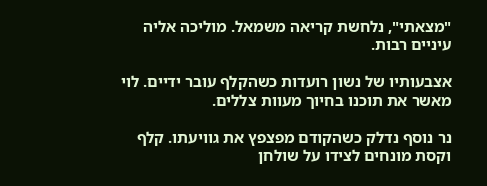"מצאתי", נלחשת קריאה משמאל. מוליכה אליה עיניים רבות.

אצבעותיו של נשון רועדות כשהקלף עובר ידיים. לוי מאשר את תוכנו בחיוך מעוות צללים.

נר נוסף נדלק כשהקודם מפצפץ את גוויעתו. קלף וקסת מונחים לצידו על שולחן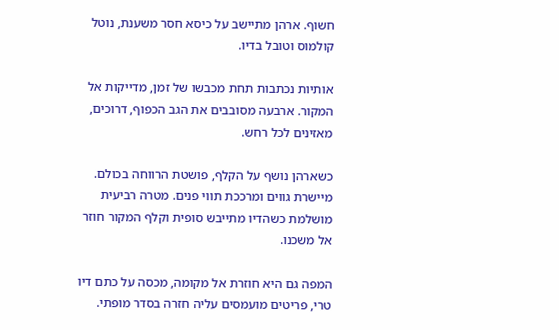חשוף. ארהן מתיישב על כיסא חסר משענת, נוטל קולמוס וטובל בדיו.

אותיות נכתבות תחת מכבשו של זמן, מדייקות אל המקור. ארבעה מסובבים את הגב הכפוף, דרוכים, מאזינים לכל רחש.

כשארהן נושף על הקלף, פושטת הרווחה בכולם. מיישרת גווים ומרככת תווי פנים. מטרה רביעית מושלמת כשהדיו מתייבש סופית וקלף המקור חוזר אל משכנו.

המפה גם היא חוזרת אל מקומה, מכסה על כתם דיו טרי, פריטים מועמסים עליה חזרה בסדר מופתי.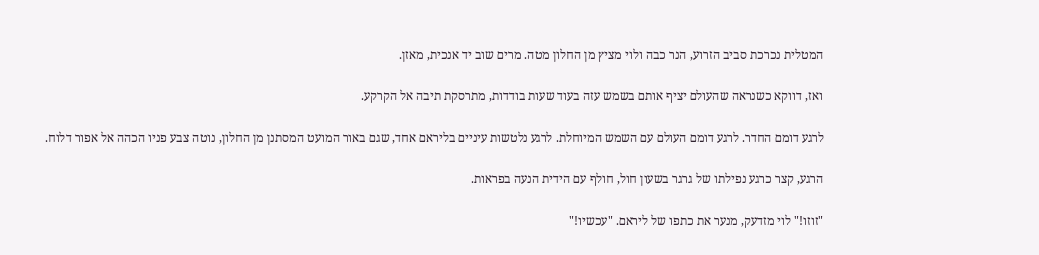המטלית נכרכת סביב הזרוע, הנר כבה ולוי מציץ מן החלון מטה. מרים שוב יד אנכית, מאזן.

ואז, דווקא כשנראה שהעולם יציף אותם בשמש עזה בעוד שעות בודדות, מתרסקת תיבה אל הקרקע.

לרגע דומם החדר. לרגע דומם העולם עם השמש המיוחלת. לרגע נלטשות עיניים בליראם אחד, שגם באור המועט המסתנן מן החלון, נוטה צבע פניו הכהה אל אפור דלוח.

הרגע, קצר כרגע נפילתו של גרגר בשעון חול, חולף עם הידית הנעה בפראות.

"זוזו!" לוי מזדעק, מנער את כתפו של ליראם. "עכשיו!"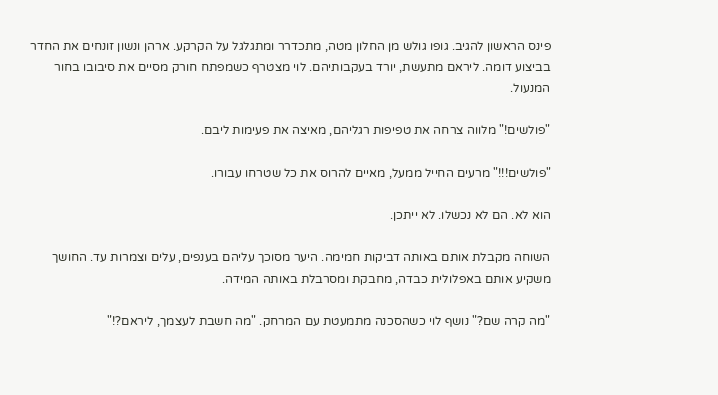פינס הראשון להגיב. גופו גולש מן החלון מטה, מתכדרר ומתגלגל על הקרקע. ארהן ונשון זונחים את החדר בביצוע דומה. ליראם מתעשת, יורד בעקבותיהם. לוי מצטרף כשמפתח חורק מסיים את סיבובו בחור המנעול.

"פולשים!" מלווה צרחה את טפיפות רגליהם, מאיצה את פעימות ליבם.

"פולשים!!!" מרעים החייל ממעל, מאיים להרוס את כל שטרחו עבורו.

הוא לא. הם לא נכשלו. לא ייתכן.

השוחה מקבלת אותם באותה דביקות חמימה. היער מסוכך עליהם בענפים, עלים וצמרות עד. החושך משקיע אותם באפלולית כבדה, מחבקת ומסרבלת באותה המידה.

"מה קרה שם?" נושף לוי כשהסכנה מתמעטת עם המרחק. "מה חשבת לעצמך, ליראם?!"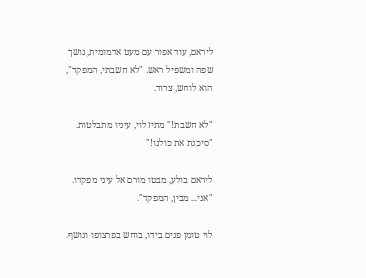ליראם, עוד אפור עם מעט אדמומית, נושך שפה ומשפיל ראש. "לא חשבתי, המפקד", הוא לוחש, צרוד.

"לא חשבת!" מתיז לוי, עיניו מתבלטות. "סיכנת את כולנו!"

ליראם בולע, מבטו מורם אל עיני מפקדו. "אני... מבין, המפקד".

לוי טומן פנים בידו, בוחש בפרצופו ונושף.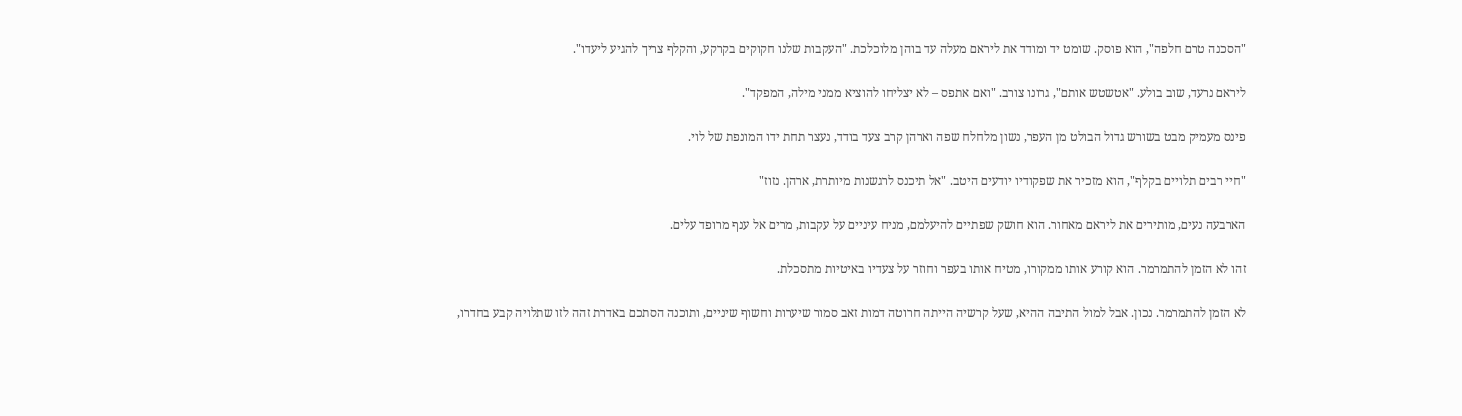"הסכנה טרם חלפה", הוא פוסק. שומט יד ומודד את ליראם מעלה עד בוהן מלוכלכת. "העקבות שלנו חקוקים בקרקע, והקלף צריך להגיע ליעדו".

ליראם נרעד, שוב בולע. "אטשטש אותם", גרונו צורב. "ואם אתפס – לא יצליחו להוציא ממני מילה, המפקד".

פינס מעמיק מבט בשורש גדול הבולט מן העפר, נשון מלחלח שפה וארהן קרב צעד בודד, נעצר תחת ידו המונפת של לוי.

"חיי רבים תלויים בקלף", הוא מזכיר את שפקודיו יודעים היטב. "אל תיכנס לרגשנות מיותרת, ארהן. נזוז"

הארבעה נעים, מותירים את ליראם מאחור. הוא חושק שפתיים להיעלמם, מניח עיניים על עקבות, מרים אל ענף מרופד עלים.

זהו לא הזמן להתמרמר. הוא קורע אותו ממקורו, מטיח אותו בעפר וחוזר על צעדיו באיטיות מתסכלת.

לא הזמן להתמרמר. נכון. אבל למול התיבה ההיא, שעל קרשיה הייתה חרוטה דמות זאב סמור שיערות וחשוף שיניים, ותוכנה הסתכם באדרת זהה לזו שתלויה קבע בחדרו,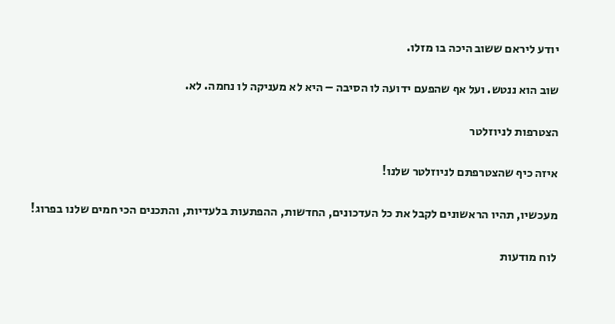יודע ליראם ששוב היכה בו מזלו.

שוב הוא ננטש. ועל אף שהפעם ידועה לו הסיבה – היא לא מעניקה לו נחמה. לא.

הצטרפות לניוזלטר

איזה כיף שהצטרפתם לניוזלטר שלנו!

מעכשיו, תהיו הראשונים לקבל את כל העדכונים, החדשות, ההפתעות בלעדיות, והתכנים הכי חמים שלנו בפרוג!

לוח מודעות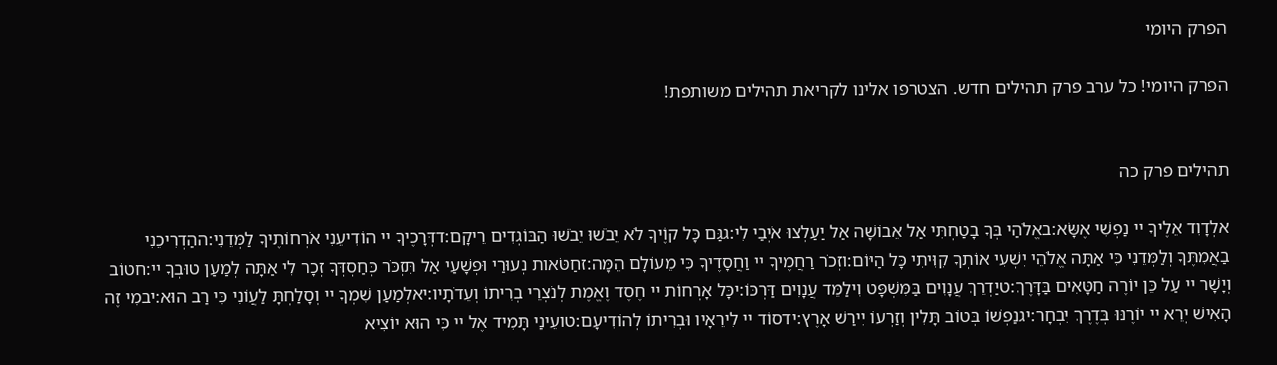הפרק היומי

הפרק היומי! כל ערב פרק תהילים חדש. הצטרפו אלינו לקריאת תהילים משותפת!


תהילים פרק כה

אלְדָוִד אֵלֶיךָ יי נַפְשִׁי אֶשָּׂא:באֱלֹהַי בְּךָ בָטַחְתִּי אַל אֵבוֹשָׁה אַל יַעַלְצוּ אֹיְבַי לִי:גגַּם כָּל קוֶֹיךָ לֹא יֵבֹשׁוּ יֵבֹשׁוּ הַבּוֹגְדִים רֵיקָם:דדְּרָכֶיךָ יי הוֹדִיעֵנִי אֹרְחוֹתֶיךָ לַמְּדֵנִי:ההַדְרִיכֵנִי בַאֲמִתֶּךָ וְלַמְּדֵנִי כִּי אַתָּה אֱלֹהֵי יִשְׁעִי אוֹתְךָ קִוִּיתִי כָּל הַיּוֹם:וזְכֹר רַחֲמֶיךָ יי וַחֲסָדֶיךָ כִּי מֵעוֹלָם הֵמָּה:זחַטֹּאות נְעוּרַי וּפְשָׁעַי אַל תִּזְכֹּר כְּחַסְדְּךָ זְכָר לִי אַתָּה לְמַעַן טוּבְךָ יי:חטוֹב וְיָשָׁר יי עַל כֵּן יוֹרֶה חַטָּאִים בַּדָּרֶךְ:טיַדְרֵךְ עֲנָוִים בַּמִּשְׁפָּט וִילַמֵּד עֲנָוִים דַּרְכּוֹ:יכָּל אָרְחוֹת יי חֶסֶד וֶאֱמֶת לְנֹצְרֵי בְרִיתוֹ וְעֵדֹתָיו:יאלְמַעַן שִׁמְךָ יי וְסָלַחְתָּ לַעֲוֹנִי כִּי רַב הוּא:יבמִי זֶה הָאִישׁ יְרֵא יי יוֹרֶנּוּ בְּדֶרֶךְ יִבְחָר:יגנַפְשׁוֹ בְּטוֹב תָּלִין וְזַרְעוֹ יִירַשׁ אָרֶץ:ידסוֹד יי לִירֵאָיו וּבְרִיתוֹ לְהוֹדִיעָם:טועֵינַי תָּמִיד אֶל יי כִּי הוּא יוֹצִיא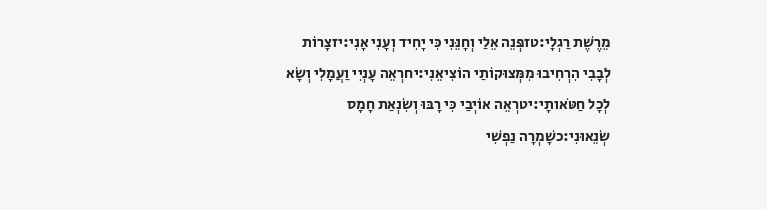מֵרֶשֶׁת רַגְלָי:טזפְּנֵה אֵלַי וְחָנֵּנִי כִּי יָחִיד וְעָנִי אָנִי:יזצָרוֹת לְבָבִי הִרְחִיבוּ מִמְּצוּקוֹתַי הוֹצִיאֵנִי:יחרְאֵה עָנְיִי וַעֲמָלִי וְשָׂא לְכָל חַטֹּאותָי:יטרְאֵה אוֹיְבַי כִּי רָבּוּ וְשִׂנְאַת חָמָס שְׂנֵאוּנִי:כשָׁמְרָה נַפְשִׁי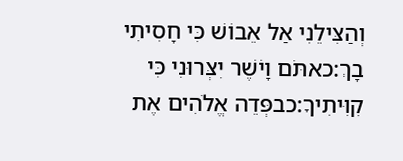וְהַצִּילֵנִי אַל אֵבוֹשׁ כִּי חָסִיתִי בָךְ:כאתֹּם וָיֹשֶׁר יִצְּרוּנִי כִּי קִוִּיתִיךָ:כבפְּדֵה אֱלֹהִים אֶת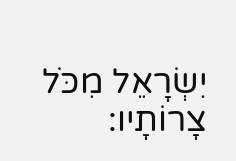יִשְׂרָאֵל מִכֹּל צָרוֹתָיו: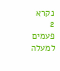נקרא  2  פעמים
למעלה